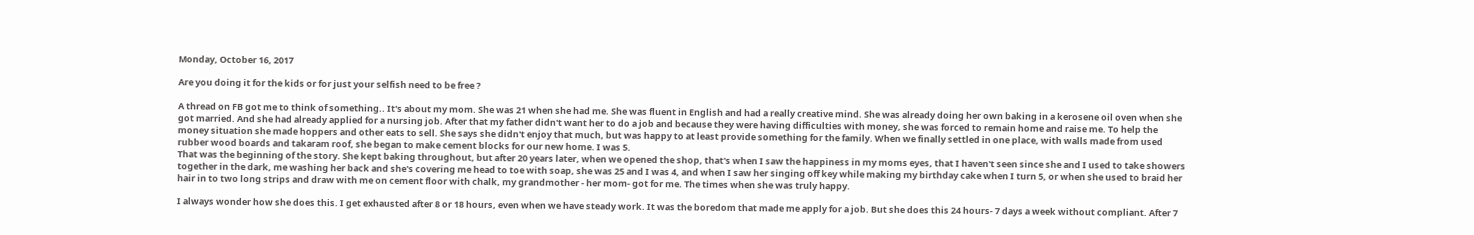Monday, October 16, 2017

Are you doing it for the kids or for just your selfish need to be free ?

A thread on FB got me to think of something.. It's about my mom. She was 21 when she had me. She was fluent in English and had a really creative mind. She was already doing her own baking in a kerosene oil oven when she got married. And she had already applied for a nursing job. After that my father didn't want her to do a job and because they were having difficulties with money, she was forced to remain home and raise me. To help the money situation she made hoppers and other eats to sell. She says she didn't enjoy that much, but was happy to at least provide something for the family. When we finally settled in one place, with walls made from used rubber wood boards and takaram roof, she began to make cement blocks for our new home. I was 5.
That was the beginning of the story. She kept baking throughout, but after 20 years later, when we opened the shop, that's when I saw the happiness in my moms eyes, that I haven't seen since she and I used to take showers together in the dark, me washing her back and she's covering me head to toe with soap, she was 25 and I was 4, and when I saw her singing off key while making my birthday cake when I turn 5, or when she used to braid her hair in to two long strips and draw with me on cement floor with chalk, my grandmother - her mom- got for me. The times when she was truly happy.

I always wonder how she does this. I get exhausted after 8 or 18 hours, even when we have steady work. It was the boredom that made me apply for a job. But she does this 24 hours- 7 days a week without compliant. After 7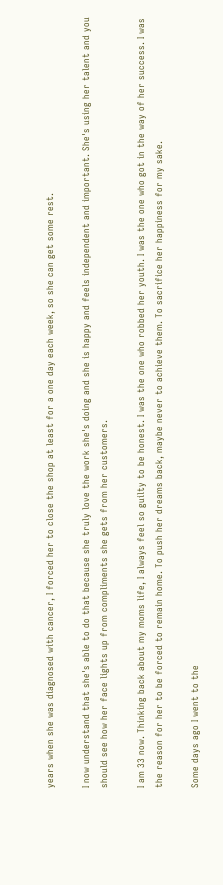years when she was diagnosed with cancer, I forced her to close the shop at least for a one day each week, so she can get some rest.

I now understand that she's able to do that because she truly love the work she's doing and she is happy and feels independent and important. She's using her talent and you should see how her face lights up from compliments she gets from her customers.

I am 33 now. Thinking back about my moms life, I always feel so guilty to be honest. I was the one who robbed her youth. I was the one who got in the way of her success. I was the reason for her to be forced to remain home. To push her dreams back, maybe never to achieve them. To sacrifice her happiness for my sake.

Some days ago I went to the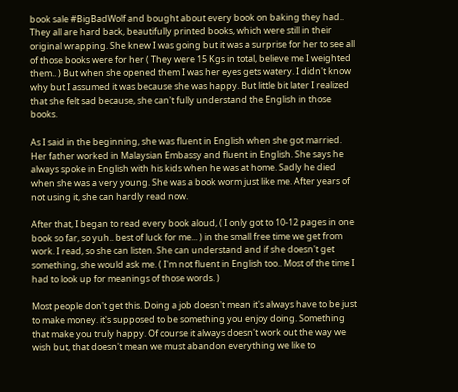book sale #BigBadWolf and bought about every book on baking they had.. They all are hard back, beautifully printed books, which were still in their original wrapping. She knew I was going but it was a surprise for her to see all of those books were for her ( They were 15 Kgs in total, believe me I weighted them.. ) But when she opened them I was her eyes gets watery. I didn't know why but I assumed it was because she was happy. But little bit later I realized that she felt sad because, she can't fully understand the English in those books.

As I said in the beginning, she was fluent in English when she got married. Her father worked in Malaysian Embassy and fluent in English. She says he always spoke in English with his kids when he was at home. Sadly he died when she was a very young. She was a book worm just like me. After years of not using it, she can hardly read now.

After that, I began to read every book aloud, ( I only got to 10-12 pages in one book so far, so yuh.. best of luck for me... ) in the small free time we get from work. I read, so she can listen. She can understand and if she doesn't get something, she would ask me. ( I'm not fluent in English too.. Most of the time I had to look up for meanings of those words. )

Most people don't get this. Doing a job doesn't mean it's always have to be just to make money. it's supposed to be something you enjoy doing. Something that make you truly happy. Of course it always doesn't work out the way we wish but, that doesn't mean we must abandon everything we like to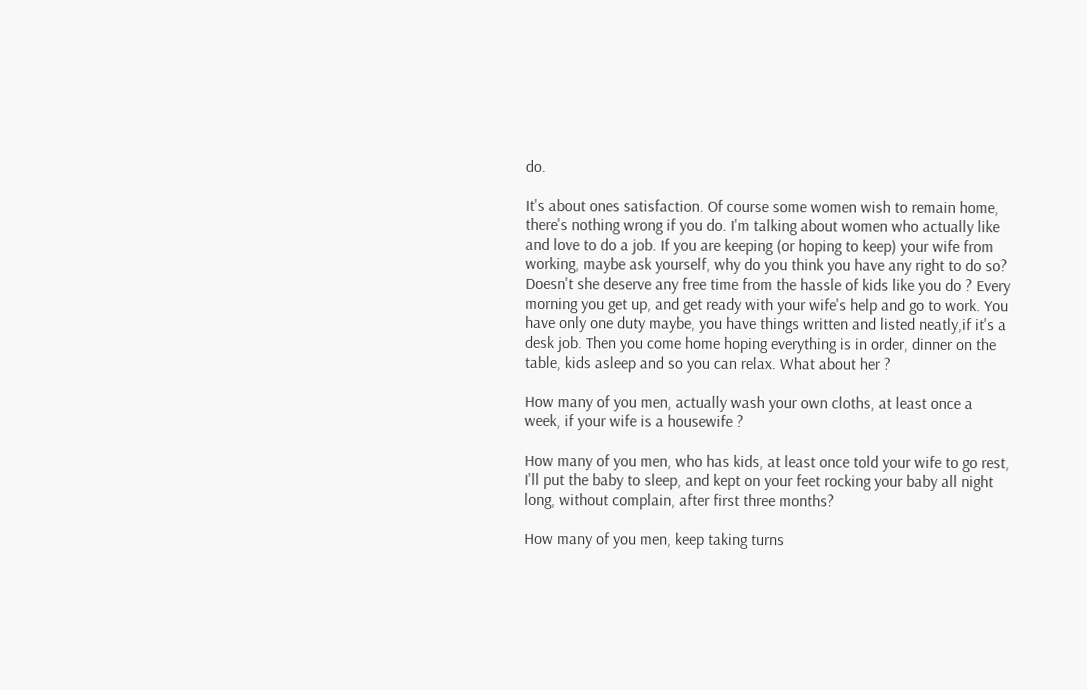do.

It's about ones satisfaction. Of course some women wish to remain home, there's nothing wrong if you do. I'm talking about women who actually like and love to do a job. If you are keeping (or hoping to keep) your wife from working, maybe ask yourself, why do you think you have any right to do so?
Doesn't she deserve any free time from the hassle of kids like you do ? Every morning you get up, and get ready with your wife's help and go to work. You have only one duty maybe, you have things written and listed neatly,if it's a desk job. Then you come home hoping everything is in order, dinner on the table, kids asleep and so you can relax. What about her ?

How many of you men, actually wash your own cloths, at least once a week, if your wife is a housewife ?

How many of you men, who has kids, at least once told your wife to go rest, I'll put the baby to sleep, and kept on your feet rocking your baby all night long, without complain, after first three months?

How many of you men, keep taking turns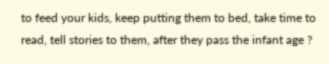to feed your kids, keep putting them to bed, take time to read, tell stories to them, after they pass the infant age ?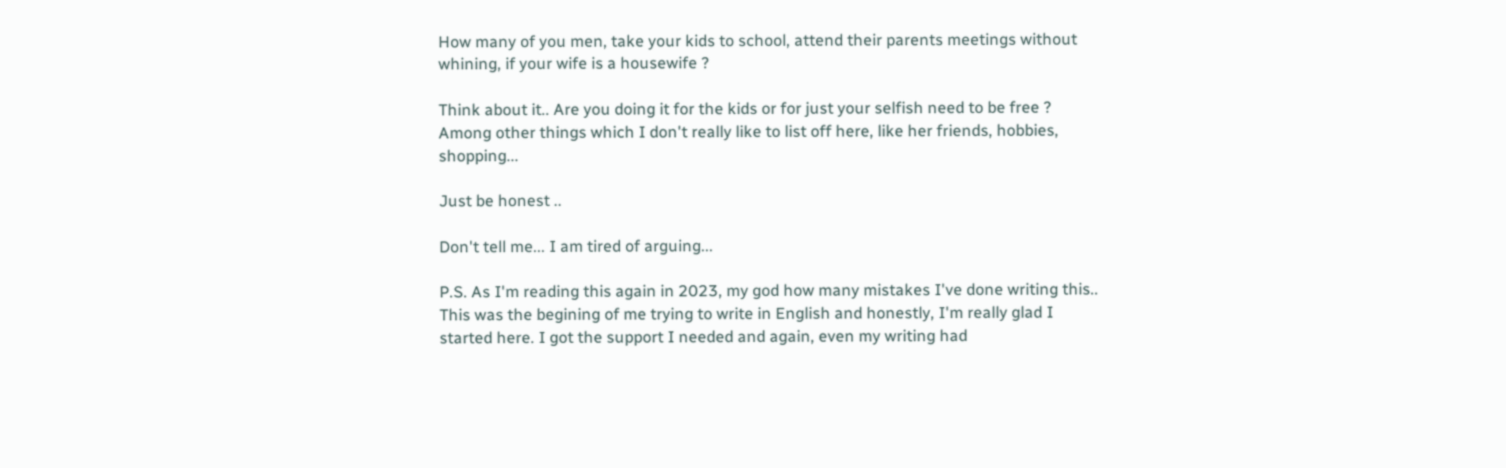How many of you men, take your kids to school, attend their parents meetings without whining, if your wife is a housewife ?

Think about it.. Are you doing it for the kids or for just your selfish need to be free ?
Among other things which I don't really like to list off here, like her friends, hobbies, shopping...

Just be honest ..

Don't tell me... I am tired of arguing...

P.S. As I'm reading this again in 2023, my god how many mistakes I've done writing this.. This was the begining of me trying to write in English and honestly, I'm really glad I started here. I got the support I needed and again, even my writing had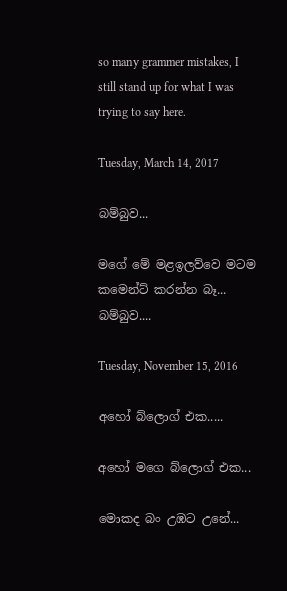so many grammer mistakes, I still stand up for what I was trying to say here.

Tuesday, March 14, 2017

බම්බුව...

මගේ මේ මළඉලව්වෙ මටම කමෙන්ට් කරන්න බෑ... බම්බුව....

Tuesday, November 15, 2016

අහෝ බ්ලොග් එක.....

අහෝ මගෙ බ්ලොග් එක...

මොකද බං උඹට උනේ...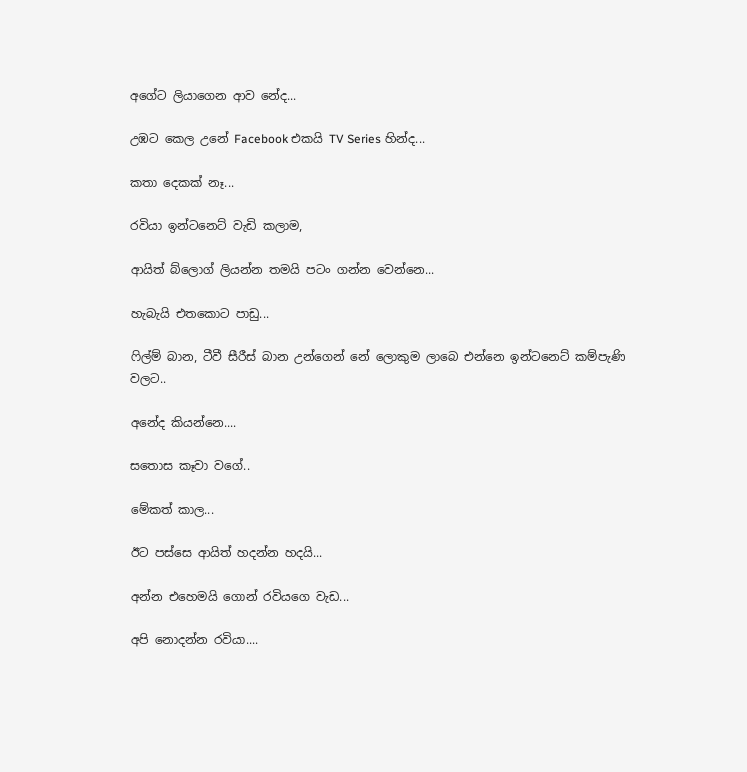අගේට ලියාගෙන ආව ‌නේද...

උඹට කෙල උනේ Facebook එකයි TV Series හින්ද...

කතා දෙකක් නෑ...

රවියා ඉන්ටනෙට් වැඩි කලාම,

ආයිත් බ්ලොග් ලියන්න තමයි පටං ගන්න වෙන්නෙ...

හැබැයි එතකොට පාඩු...

ෆිල්ම් බාන, ටීවී සීරීස් බාන උන්ගෙන් නේ ලොකුම ලාබෙ එන්නෙ ඉන්ටනෙට් කම්පැණි වලට..

අනේද කියන්නෙ....

සතොස කෑවා වගේ..

මේකත් කාල...

ඊට පස්සෙ ආයිත් හදන්න හදයි...

අන්න එහෙමයි ගොන් රවියගෙ වැඩ...

අපි නොදන්න රවියා....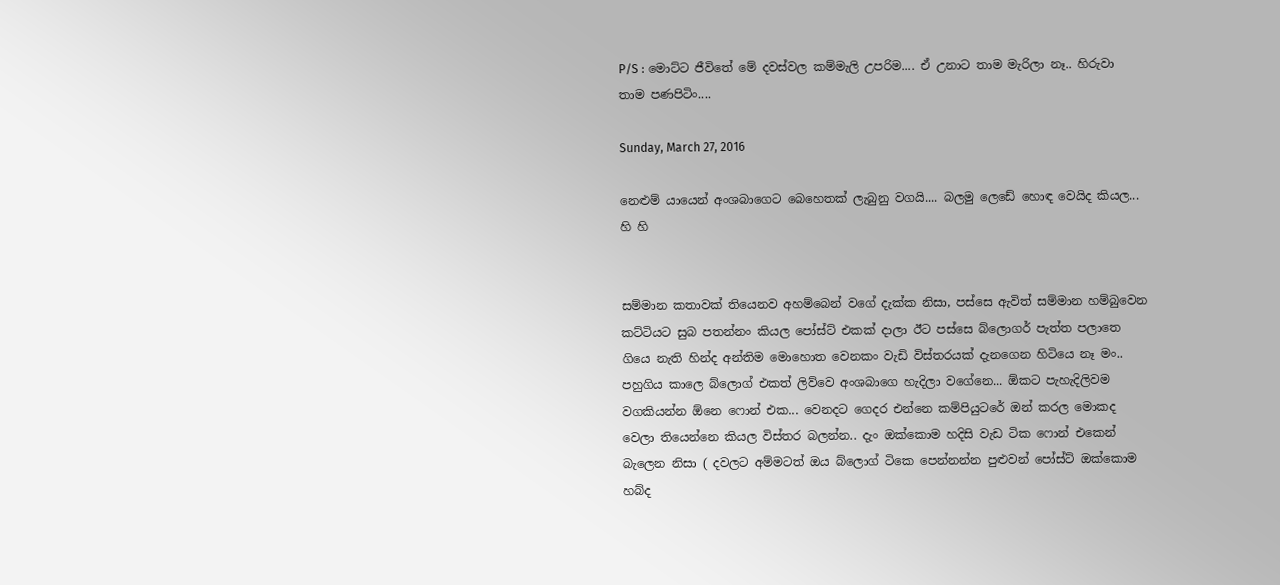P/S : මොට්ට ජීවිතේ මේ දවස්වල කම්මැලි උපරිම.... ඒ උනාට තාම මැරිලා නෑ.. හිරුවා තාම පණපිටිං....

Sunday, March 27, 2016

නෙළුම් යායෙන් අංශබාගෙට බෙහෙතක් ලැබුනු වගයි.... බලමු ලෙඩේ හොඳ වෙයිද කියල... හි හි


සම්මාන කතාවක් තියෙනව අහම්බෙන් වගේ දැක්ක නිසා, පස්සෙ ඇවිත් සම්මාන හම්බුවෙන කට්ටියට සුබ පතන්නං කියල පෝස්ට් එකක් දාලා ඊට පස්සෙ බ්ලොගර් පැත්ත පලාතෙ ගියෙ නැති හින්ද අන්තිම මොහොත වෙනකං වැඩි විස්තරයක් දැනගෙන හිටියෙ නෑ මං.. පහුගිය කාලෙ බ්ලොග් එකත් ලිව්වෙ අංශබාගෙ හැදිලා වගේනෙ... ඕකට පැහැදිලිවම වගකියන්න ඕනෙ ෆොන් එක... වෙනදට ගෙදර එන්නෙ කම්පියුටරේ ඔන් කරල මොකද වෙලා තියෙන්නෙ කියල විස්තර බලන්න.. දැං ඔක්කොම හදිසි වැඩ ටික ෆොන් එකෙන් බැලෙන නිසා ( දවලට අම්මටත් ඔය බ්ලොග් ටිකෙ පෙන්නන්න පුළුවන් පෝස්ට් ඔක්කොම හබ්ද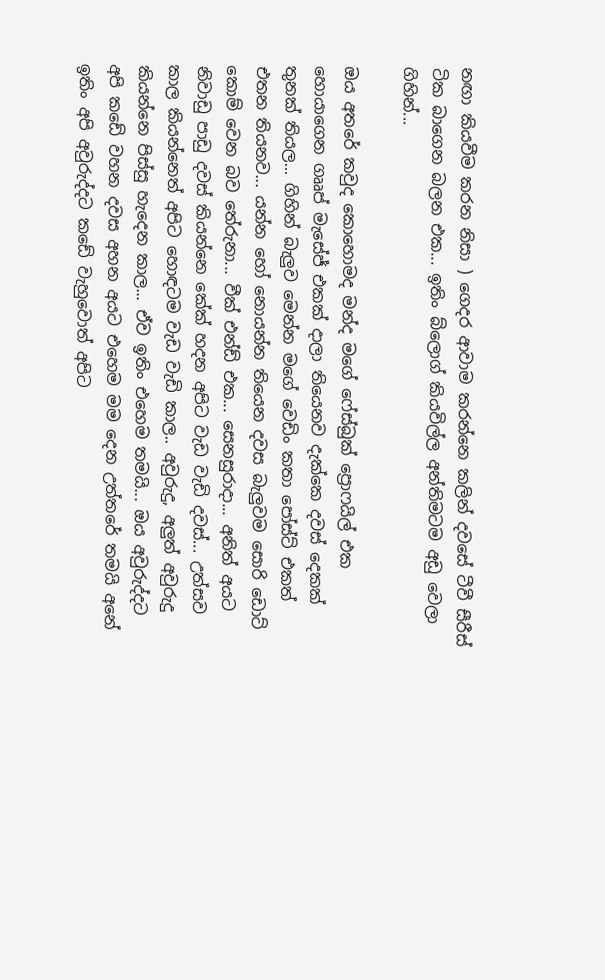නඟා කියවීම කරන නිසා ) ගෙදර ආවාම කරන්නෙ කලින් දවසේ ටීවී සීරීස් ටික බාගෙන බලන එක... ඉතිං බ්ලොග් කියවිල්ල අන්තිමටම අඩු වෙලා ගිහින්...

ඔය අතරේ කවුද කොහොමද මන්ද මගේ ෆේස්බුක් ප්‍රොෆයිල් එක හොයාගෙන ගෲප් මැසේජ් එකක් දාලා තියෙනව දැක්කෙ දවස් දෙකක් තුනක් තියල... ගිහින් බැලුව මෙන්න මගේ වෙඩිං කතා පෝස්ට් එකත් එතන තියනව... යන්න හෝ නොයන්න තියෙන දවස බැලුවම සොරි ඩොට් කොම් වෙන බව තේරුනා... වීක් එන්ඩ් එක... සෙනසුරාදා... අනිත් අයට නිවාඩු පාඩු දවස් කියන්නෙ කේක් හදන අපිට වැඩ වැඩි දවස්... උත්සව කාල කියන්නෙත් අපිට හොඳටම වැඩ වැඩි කාල.. අවුරුදු, අලුත් අවුරුදු කියන්නෙ පිස්සු හැදෙන කාල... ඒව ඉතිං එහෙම තමයි... ඔය අවුරුද්දට අපි කඩේ වහන දවස අහන අයට එහෙම මම දෙන උත්තරේ තමයි අනේ ඉතිං අපි අවුරුද්දට කඩේ වැහුවොත් අපිට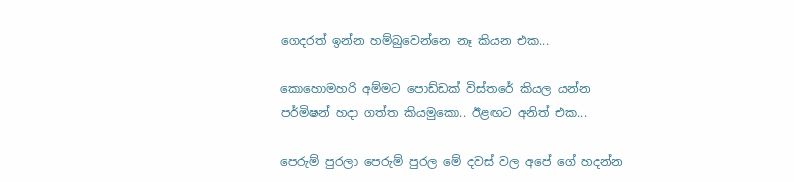ගෙදරත් ඉන්න හම්බුවෙන්නෙ නෑ කියන එක...

කොහොමහරි අම්මට පොඩ්ඩක් විස්තරේ කියල යන්න පර්මිෂන් හදා ගත්ත කියමුකො.. ඊළඟට අනිත් එක...

පෙරුම් පුරලා පෙරුම් පුරල මේ දවස් වල අපේ ගේ හදන්න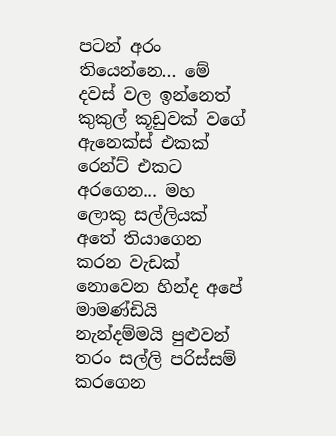පටන් අරං තියෙන්නෙ... මේ දවස් වල ඉන්නෙත් කුකුල් කූඩුවක් වගේ ඇනෙක්ස් එකක් රෙන්ට් එකට අරගෙන... මහ ලොකු සල්ලියක් අතේ තියාගෙන කරන වැඩක් නොවෙන හින්ද අපේ මාමණ්ඩියි නැන්දම්මයි පුළුවන් තරං සල්ලි පරිස්සම් කරගෙන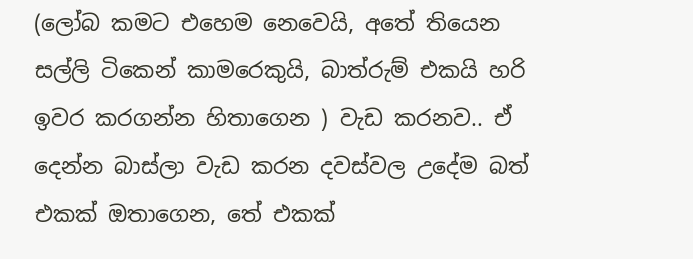(ලෝබ කමට එහෙම නෙවෙයි, අතේ තියෙන සල්ලි ටිකෙන් කාමරෙකුයි, බාත්රුම් එකයි හරි ඉවර කරගන්න හිතාගෙන ) වැඩ කරනව.. ඒ දෙන්න බාස්ලා වැඩ කරන දවස්වල උදේම බත් එකක් ඔතාගෙන, තේ එකක්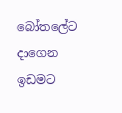බෝතලේට දාගෙන ඉඩමට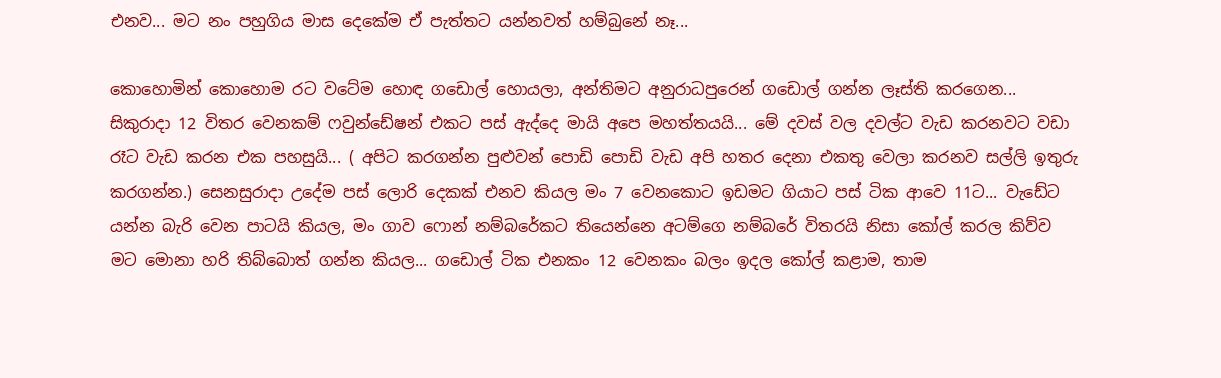එනව... මට නං පහුගිය මාස දෙකේම ඒ පැත්තට යන්නවත් හම්බුනේ නෑ...

කොහොමින් කොහොම රට වටේම හොඳ ගඩොල් හොයලා, අන්තිමට අනුරාධපුරෙන් ගඩොල් ගන්න ලෑස්ති කරගෙන... සිකුරාදා 12 විතර වෙනකම් ෆවුන්ඩේෂන් එකට පස් ඇද්දෙ මායි අපෙ මහත්තයයි... මේ දවස් වල දවල්ට වැඩ කරනවට වඩා රෑට වැඩ කරන එක පහසුයි... ( අපිට කරගන්න පුළුවන් පොඩි පොඩි වැඩ අපි හතර දෙනා එකතු වෙලා කරනව සල්ලි ඉතුරු කරගන්න.) සෙනසුරාදා උදේම පස් ලොරි දෙකක් එනව කියල මං 7 වෙනකොට ඉඩමට ගියාට පස් ටික ආවෙ 11ට... වැඩේට යන්න බැරි වෙන පාටයි කියල, මං ගාව ෆොන් නම්බරේකට තියෙන්නෙ අටම්ගෙ නම්බරේ විතරයි නිසා කෝල් කරල කිව්ව මට මොනා හරි තිබ්බොත් ගන්න කියල... ගඩොල් ටික එනකං 12 වෙනකං බලං ඉදල කෝල් කළාම, තාම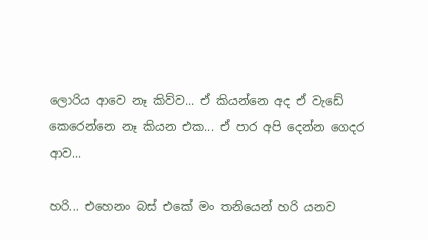ලොරිය ආවෙ නෑ කිව්ව... ඒ කියන්නෙ අද ඒ වැඩේ කෙරෙන්නෙ නෑ කියන එක... ඒ පාර අපි දෙන්න ගෙදර ආව...

හරි... එහෙනං බස් එකේ මං තනියෙන් හරි යනව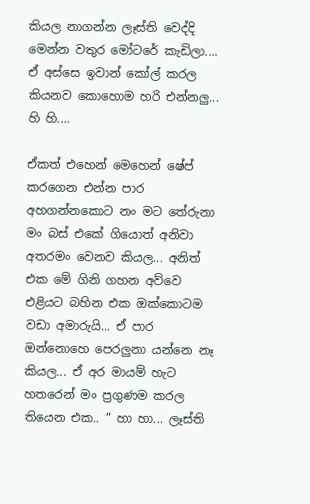කියල නාගන්න ලෑස්ති වෙද්දි මෙන්න වතුර මෝටරේ කැඩිලා.... ඒ අස්සෙ ඉවාන් කෝල් කරල කියනව කොහොම හරි එන්නලු... හි හි....

ඒකත් එහෙන් මෙහෙන් ෂේප් කරගෙන එන්න පාර අහගන්නකොට නං මට තේරුනා මං බස් එකේ ගියොත් අනිවා අතරමං වෙනව කියල... අනිත් එක මේ ගිනි ගහන අව්වෙ එළියට බහින එක ඔක්කොටම වඩා අමාරුයි... ඒ පාර ඔන්නොහෙ පෙරලුනා යන්නෙ නෑ කියල... ඒ අර මායම් හැට හතරෙන් මං ප්‍රගුණම කරල තියෙන එක.. “ හා හා... ලෑස්ති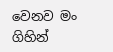වෙනව මං ගිහින්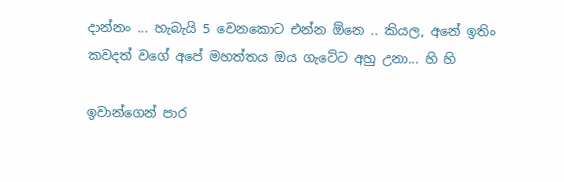දාන්නං ... හැබැයි 5 වෙනකොට එන්න ඕනෙ .. කියල, අනේ ඉතිං කවදත් වගේ අපේ මහත්තය ඔය ගැටේට අහු උනා... හි හි

ඉවාන්ගෙන් පාර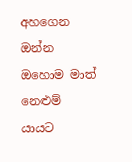අහගෙන ඔන්න ඔහොම මාත් නෙළුම් යායට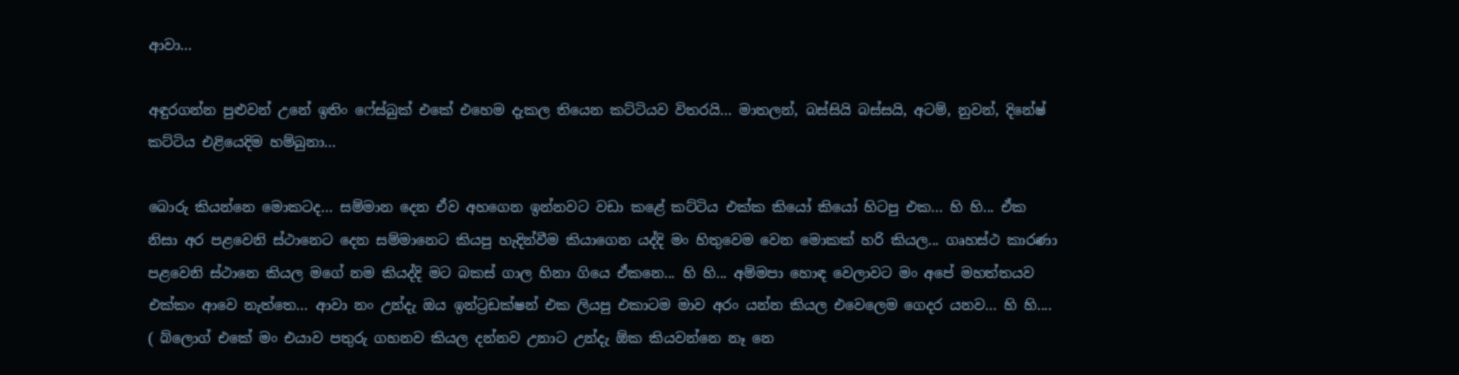ආවා...

අඳුරගන්න පුළුවන් උනේ ඉතිං ෆේස්බුක් එකේ එහෙම දැකල තියෙන කට්ටියව විතරයි... මාතලන්, බස්සියි බස්සයි, අටම්, නුවන්, දිනේෂ් කට්ටිය එළියෙදිම හම්බුනා...

බොරු කියන්නෙ මොකටද... සම්මාන දෙන ඒව අහගෙන ඉන්නවට වඩා කළේ කට්ටිය එක්ක කියෝ කියෝ හිටපු එක... හි හි... ඒක නිසා අර පළවෙනි ස්ථානෙට දෙන සම්මානෙට කියපු හැදින්වීම කියාගෙන යද්දි මං හිතුවෙම වෙන මොකක් හරි කියල... ගෘහස්ථ කාරණා පළවෙනි ස්ථානෙ කියල මගේ නම කියද්දි මට බකස් ගාල හිනා ගියෙ ඒකනෙ... හි හි... අම්මපා හොඳ වෙලාවට මං අපේ මහත්තයව එක්කං ආවෙ නැත්තෙ... ආවා නං උන්දැ ඔය ඉන්ට්‍රඩක්ෂන් එක ලියපු එකාටම මාව අරං යන්න කියල එවෙලෙම ගෙදර යනව... හි හි.... ( බ්ලොග් එකේ මං එයාව පතුරු ගහනව කියල දන්නව උනාට උන්දැ ඕක කියවන්නෙ නෑ නෙ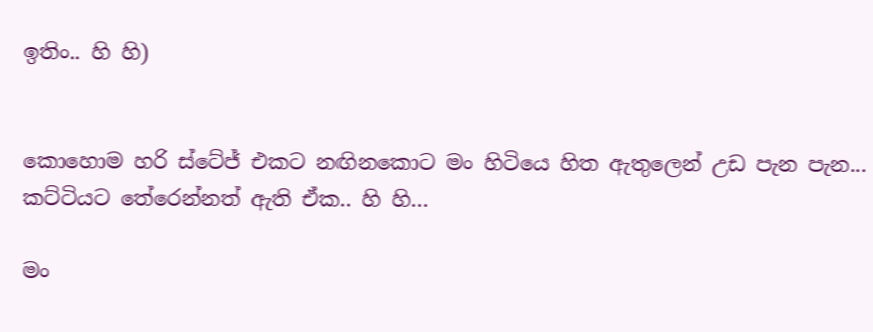ඉතිං.. හි හි)


කොහොම හරි ස්ටේජ් එකට නඟිනකොට මං හිටියෙ හිත ඇතුලෙන් උඩ පැන පැන... කට්ටියට තේරෙන්නත් ඇති ඒක.. හි හි...

මං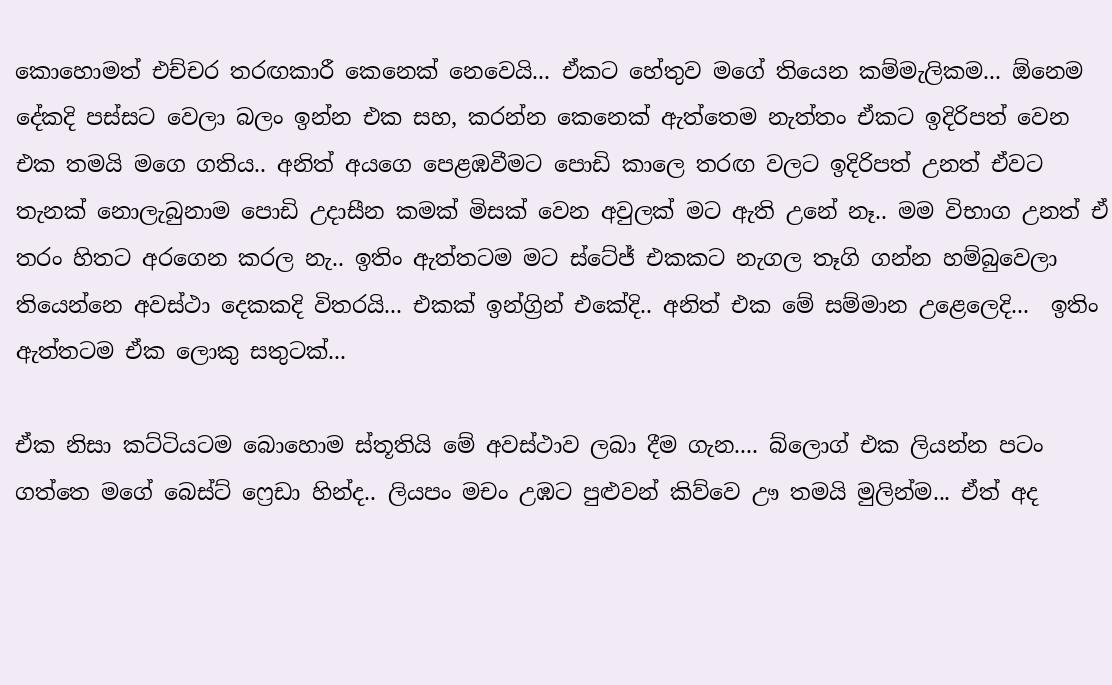කොහොමත් එච්චර තරඟකාරී කෙනෙක් නෙවෙයි... ඒකට හේතුව මගේ තියෙන කම්මැලිකම... ඕනෙම දේකදි පස්සට වෙලා බලං ඉන්න එක සහ, කරන්න කෙනෙක් ඇත්තෙම නැත්තං ඒකට ඉදිරිපත් වෙන එක තමයි මගෙ ගතිය.. අනිත් අයගෙ පෙළඹවීමට පොඩි කාලෙ තරඟ වලට ඉදිරිපත් උනත් ඒවට තැනක් නොලැබුනාම පොඩි උදාසීන කමක් මිසක් වෙන අවුලක් මට ඇති උනේ නෑ.. මම විභාග උනත් ඒ තරං හිතට අරගෙන කරල නැ.. ඉතිං ඇත්තටම මට ස්ටේජ් එකකට නැගල තෑගි ගන්න හම්බුවෙලා තියෙන්නෙ අවස්ථා දෙකකදි විතරයි... එකක් ඉන්ග්‍රින් එකේදි.. අනිත් එක මේ සම්මාන උළෙලෙදි...  ඉතිං ඇත්තටම ඒක ලොකු සතුටක්...

ඒක නිසා කට්ටියටම බොහොම ස්තූතියි මේ අවස්ථාව ලබා දීම ගැන.... බ්ලොග් එක ලියන්න පටං ගත්තෙ මගේ බෙස්ට් ෆ්‍රෙඩා හින්ද.. ලියපං මචං උඹට පුළුවන් කිව්වෙ ඌ තමයි මුලින්ම... ඒත් අද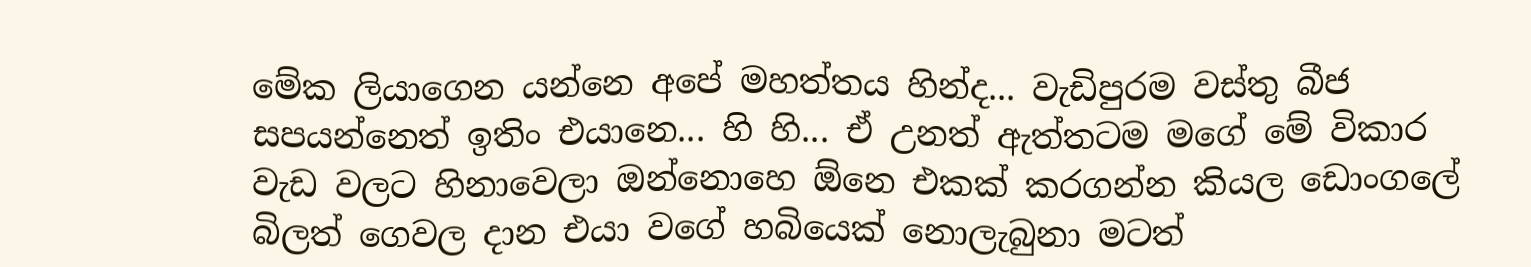මේක ලියාගෙන යන්නෙ අපේ මහත්තය හින්ද... වැඩිපුරම වස්තු බීජ සපයන්නෙත් ඉතිං එයානෙ... හි හි... ඒ උනත් ඇත්තටම මගේ මේ විකාර වැඩ වලට හිනාවෙලා ඔන්නොහෙ ඕනෙ එකක් කරගන්න කියල ඩොංගලේ බිලත් ගෙවල දාන එයා වගේ හබියෙක් නොලැබුනා මටත්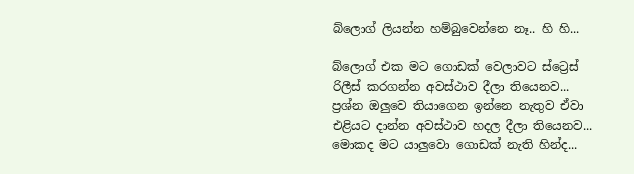බ්ලොග් ලියන්න හම්බුවෙන්නෙ නෑ.. හි හි...

බ්ලොග් එක මට ගොඩක් වෙලාවට ස්ට්‍රෙස් රිලීස් කරගන්න අවස්ථාව දීලා තියෙනව... ප්‍රශ්න ඔලුවෙ තියාගෙන ඉන්නෙ නැතුව ඒවා එළියට දාන්න අවස්ථාව හදල දීලා තියෙනව... මොකද මට යාලුවො ගොඩක් නැති හින්ද...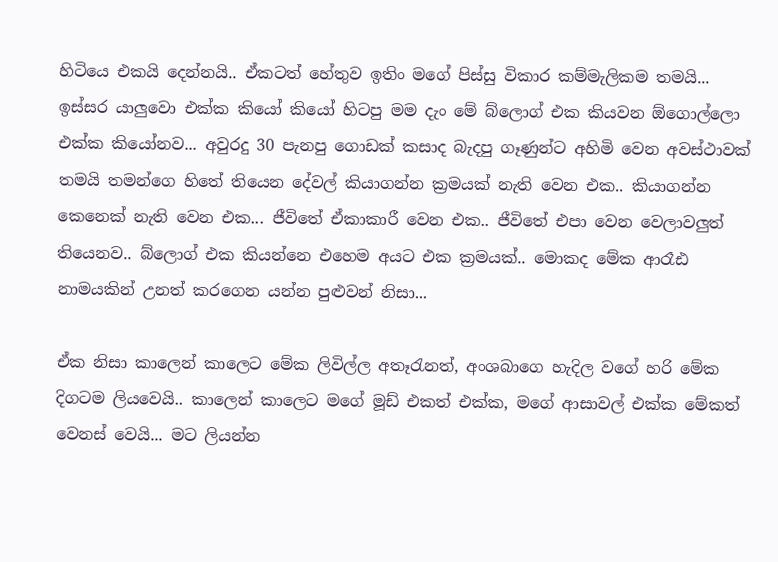හිටියෙ එකයි දෙන්නයි.. ඒකටත් හේතුව ඉතිං මගේ පිස්සු විකාර කම්මැලිකම තමයි... ඉස්සර යාලුවො එක්ක කියෝ කියෝ හිටපු මම දැං මේ බ්ලොග් එක කියවන ඕගොල්ලො එක්ක කියෝනව... අවුරදු 30 පැනපු ගොඩක් කසාද බැදපු ගෑණුන්ට අහිමි වෙන අවස්ථාවක් තමයි තමන්ගෙ හිතේ තියෙන දේවල් කියාගන්න ක්‍රමයක් නැති වෙන එක.. කියාගන්න කෙනෙක් නැති වෙන එක... ජීවිතේ ඒකාකාරී වෙන එක.. ජීවිතේ එපා වෙන වෙලාවලුත් තියෙනව.. බ්ලොග් එක කියන්නෙ එහෙම අයට එක ක්‍රමයක්.. මොකද මේක ආරෑඪ නාමයකින් උනත් කරගෙන යන්න පුළුවන් නිසා...

ඒක නිසා කාලෙන් කාලෙට මේක ලිවිල්ල අතෑරැනත්, අංශබාගෙ හැදිල වගේ හරි මේක දිගටම ලියවෙයි.. කාලෙන් කාලෙට මගේ මූඩ් එකත් එක්ක, මගේ ආසාවල් එක්ක මේකත් වෙනස් වෙයි... මට ලියන්න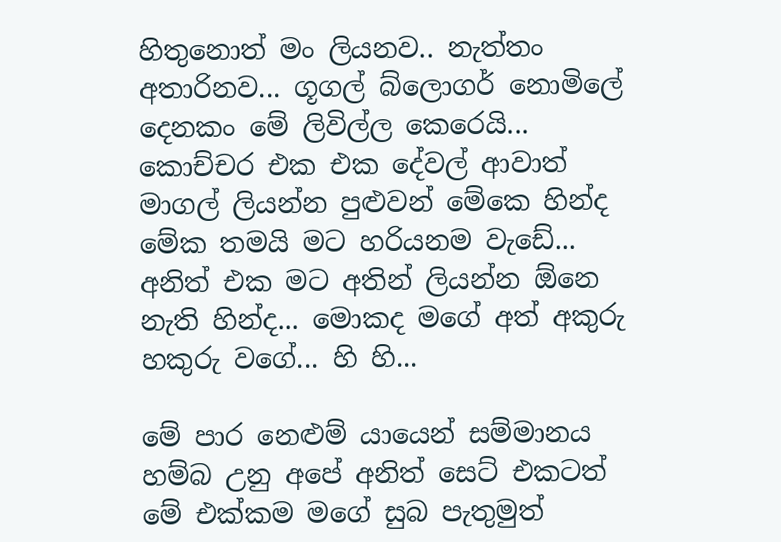හිතුනොත් මං ලියනව.. නැත්තං අතාරිනව... ගූගල් බ්ලොගර් නොමිලේ දෙනකං මේ ලිවිල්ල කෙරෙයි... කොච්චර එක එක දේවල් ආවාත් මාගල් ලියන්න පුළුවන් මේකෙ හින්ද මේක තමයි මට හරියනම වැඩේ... අනිත් එක මට අතින් ලියන්න ඕනෙ නැති හින්ද... මොකද මගේ අත් අකුරු හකුරු වගේ... හි හි...

මේ පාර නෙළුම් යායෙන් සම්මානය හම්බ උනු අපේ අනිත් සෙට් එකටත් මේ එක්කම මගේ සුබ පැතුමුත්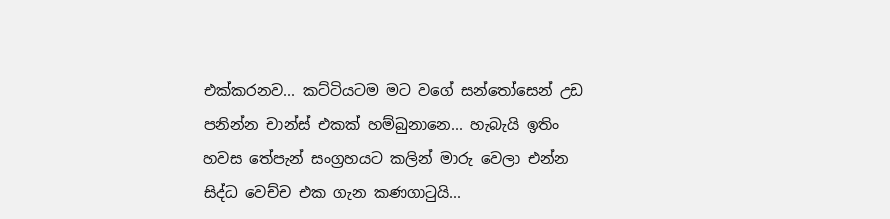එක්කරනව... කට්ටියටම මට වගේ සන්තෝසෙන් උඩ පනින්න චාන්ස් එකක් හම්බුනානෙ... හැබැයි ඉතිං හවස තේපැන් සංග්‍රහයට කලින් මාරු වෙලා එන්න සිද්ධ වෙච්ච එක ගැන කණගාටුයි...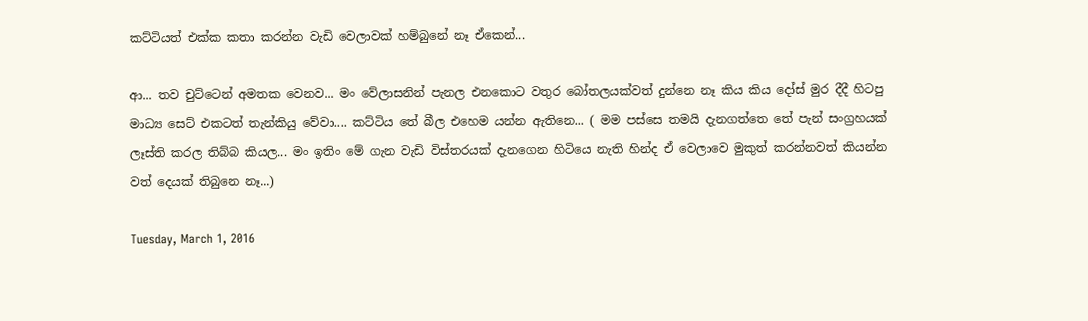කට්ටියත් එක්ක කතා කරන්න වැඩි වෙලාවක් හම්බුනේ නෑ ඒකෙන්...

ආ... තව චුට්ටෙන් අමතක වෙනව... මං වේලාසනින් පැනල එනකොට වතුර බෝතලයක්වත් දුන්නෙ නෑ කිය කිය දෝස් මුර දීදී හිටපු මාධ්‍ය සෙට් එකටත් තැන්කියු වේවා.... කට්ටිය තේ බීල එහෙම යන්න ඇතිනෙ... ( මම පස්සෙ තමයි දැනගත්තෙ තේ පැන් සංග්‍රහයක් ලෑස්ති කරල තිබ්බ කියල... මං ඉතිං මේ ගැන වැඩි විස්තරයක් දැනගෙන හිටියෙ නැති හින්ද ඒ වෙලාවෙ මුකුත් කරන්නවත් කියන්න වත් දෙයක් තිබුනෙ නෑ...)

Tuesday, March 1, 2016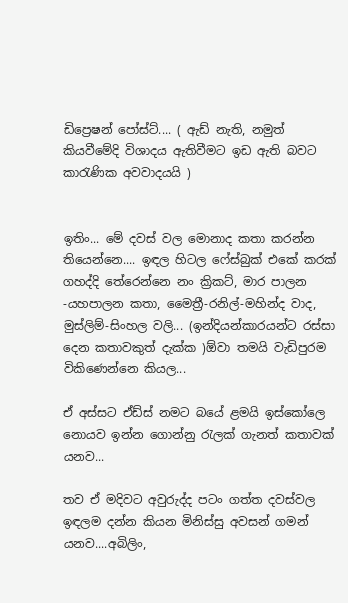ඩිප්‍රෙෂන් පෝස්ට්.... ( ඇඩ් නැති, නමුත් කියවීමේදි විශාදය ඇතිවීමට ඉඩ ඇති බවට කාරැණික අවවාදයයි )


ඉතිං... මේ දවස් වල මොනාද කතා කරන්න තියෙන්නෙ.... ඉඳල හිටල ෆේස්බුක් එකේ කරක් ගහද්දි තේරෙන්නෙ නං ක්‍රිකට්, මාර පාලන -යහපාලන කතා, මෛත්‍රී-රනිල්-මහින්ද වාද, මුස්ලිම්-සිංහල වලි... (ඉන්දියන්කාරයන්ට රස්සා දෙන කතාවකුත් දැක්ක )ඕවා තමයි වැඩිපුරම විකිණෙන්නෙ කියල...

ඒ අස්සට ඒඩ්ස් නමට බයේ ළමයි ඉස්කෝලෙ නොයව ඉන්න ගොන්නු රැලක් ගැනත් කතාවක් යනව...

තව ඒ මදිවට අවුරුද්ද පටං ගත්ත දවස්වල ඉඳලම දන්න කියන මිනිස්සු අවසන් ගමන් යනව....අබිලිං,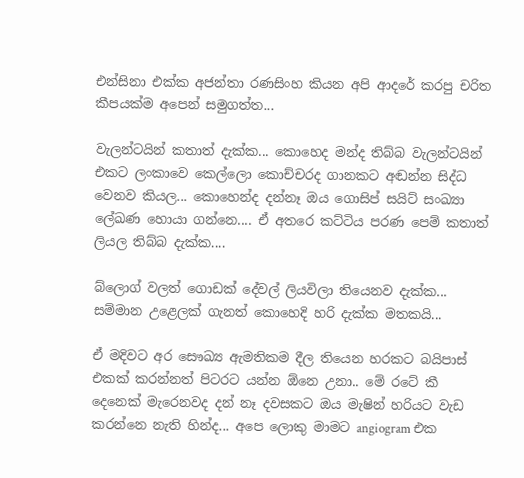එන්සිනා එක්ක අජන්තා රණසිංහ කියන අපි ආදරේ කරපු චරිත කීපයක්ම අපෙන් සමුගත්ත...

වැලන්ටයින් කතාත් දැක්ක... කොහෙද මන්ද තිබ්බ වැලන්ටයින් එකට ලංකාවෙ කෙල්ලො කොච්චරද ගානකට අඬන්න සිද්ධ වෙනව කියල... කොහෙන්ද දන්නෑ ඔය ගොසිප් සයිට් සංඛ්‍යා ලේඛණ හොයා ගන්නෙ.... ඒ අතරෙ කට්ටිය පරණ පෙම් කතාත් ලියල තිබ්බ දැක්ක....

බ්ලොග් වලත් ගොඩක් දේවල් ලියවිලා තියෙනව දැක්ක... සම්මාන උළෙලක් ගැනත් කොහෙදි හරි දැක්ක මතකයි...

ඒ මදිවට අර සෞඛ්‍ය ඇමතිකම දීල තියෙන හරකට බයිපාස් එකක් කරන්නත් පිටරට යන්න ඕනෙ උනා.. මේ රටේ කී දෙනෙක් මැරෙනවද දන් නෑ දවසකට ඔය මැෂින් හරියට වැඩ කරන්නෙ නැති හින්ද... අපෙ ලොකු මාමට angiogram එක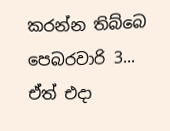කරන්න තිබ්බෙ පෙබරවාරි 3... ඒත් එදා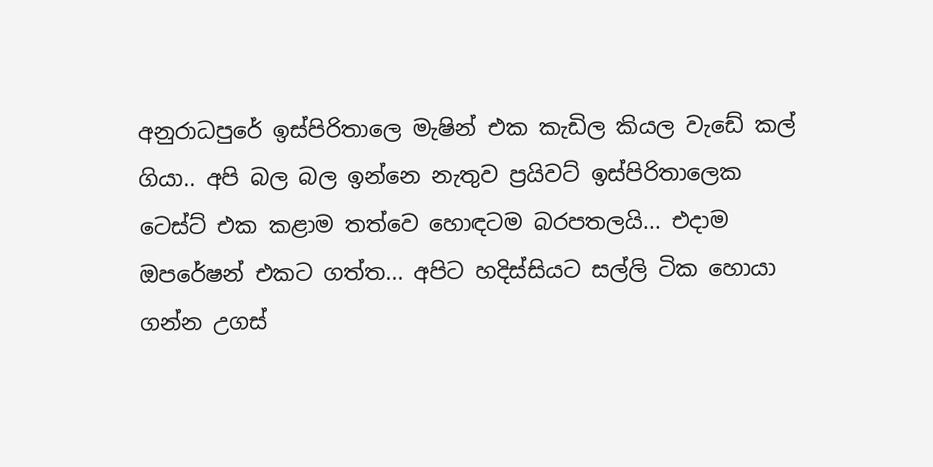අනුරාධපුරේ ඉස්පිරිතාලෙ මැෂින් එක කැඩිල කියල වැඩේ කල් ගියා.. අපි බල බල ඉන්නෙ නැතුව ප්‍රයිවට් ඉස්පිරිතාලෙක ටෙස්ට් එක කළාම තත්වෙ හොඳටම බරපතලයි... එදාම ඔපරේෂන් එකට ගත්ත... අපිට හදිස්සියට සල්ලි ටික හොයා ගන්න උගස්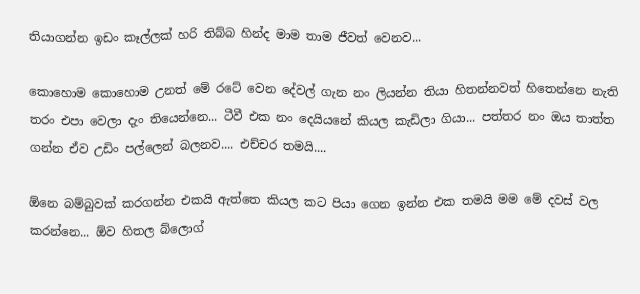තියාගන්න ඉඩං කෑල්ලක් හරි තිබ්බ හින්ද මාම තාම ජීවත් වෙනව...

කොහොම කොහොම උනත් මේ රටේ වෙන දේවල් ගැන නං ලියන්න තියා හිතන්නවත් හිතෙන්නෙ නැති තරං එපා වෙලා දැං තියෙන්නෙ... ටීවී එක නං දෙයියනේ කියල කැඩිලා ගියා... පත්තර නං ඔය තාත්ත ගන්න ඒව උඩිං පල්ලෙන් බලනව.... එච්චර තමයි....

ඕනෙ බම්බුවක් කරගන්න එකයි ඇත්තෙ කියල කට පියා ගෙන ඉන්න එක තමයි මම මේ දවස් වල කරන්නෙ... ඕව හිතල බ්ලොග්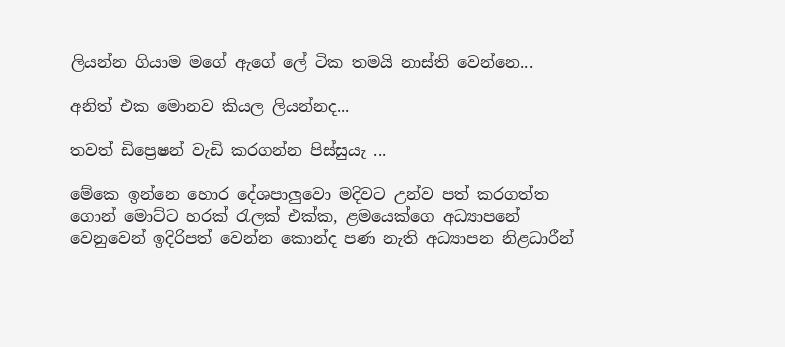ලියන්න ගියාම මගේ ඇගේ ලේ ටික තමයි නාස්ති වෙන්නෙ...

අනිත් එක මොනව කියල ලියන්නද...

තවත් ඩිප්‍රෙෂන් වැඩි කරගන්න පිස්සුයැ ...

මේකෙ ඉන්නෙ හොර දේශපාලුවො මදිවට උන්ව පත් කරගත්ත ගොන් මොට්ට හරක් රැලක් එක්ක, ළමයෙක්ගෙ අධ්‍යාපනේ වෙනුවෙන් ඉදිරිපත් වෙන්න කොන්ද පණ නැති අධ්‍යාපන නිළධාරීන්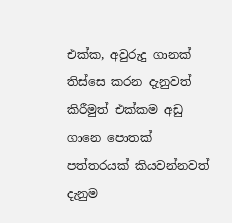එක්ක, අවුරුදු ගානක් තිස්සෙ කරන දැනුවත් කිරීමුත් එක්කම අඩු ගානෙ පොතක් පත්තරයක් කියවන්නවත් දැනුම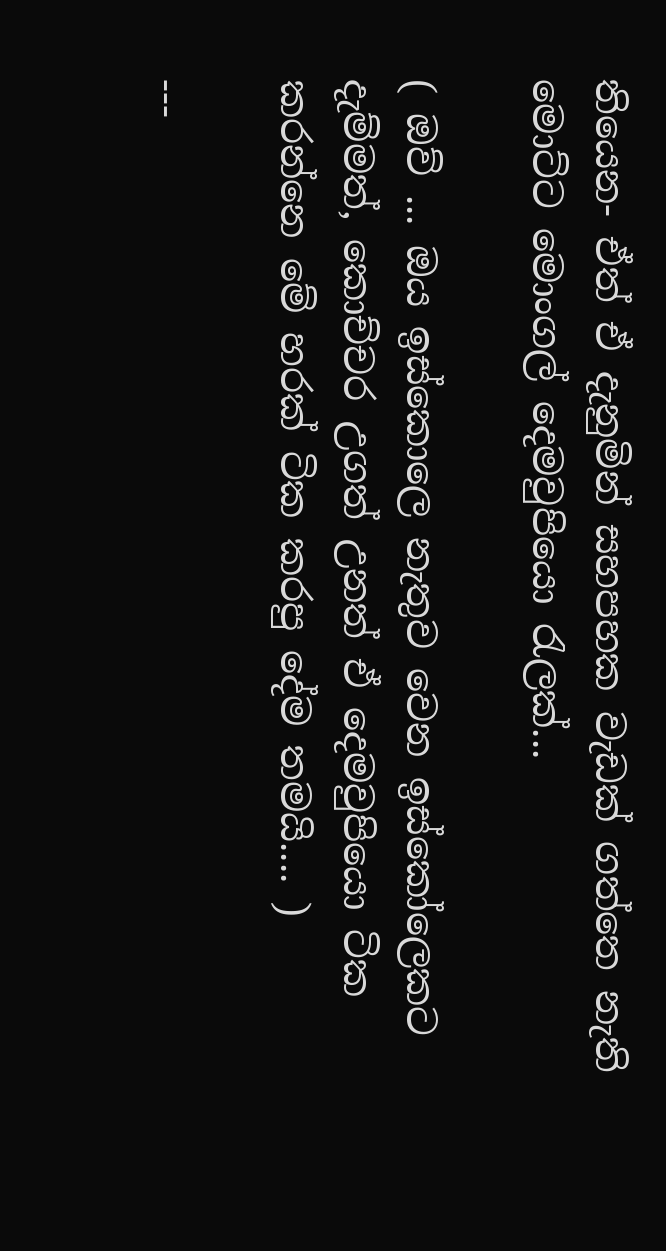තියෙන- ඒත් ඒ දැනුමින් සහපහක වැඩක් ගත්තෙ නැති මොට්ට මොංගල් දෙමවුපියො රැලක්...

( ඔව් ... ඔය ඉස්කොලෙ නැතුව වෙන ඉස්කෝලෙකට දැම්මත්, කොච්චර උගත් උනත් ඒ දෙමවුපියො ටික කරන්නෙ මේ හරක් ටික කරපු දේම තමයි.... )

---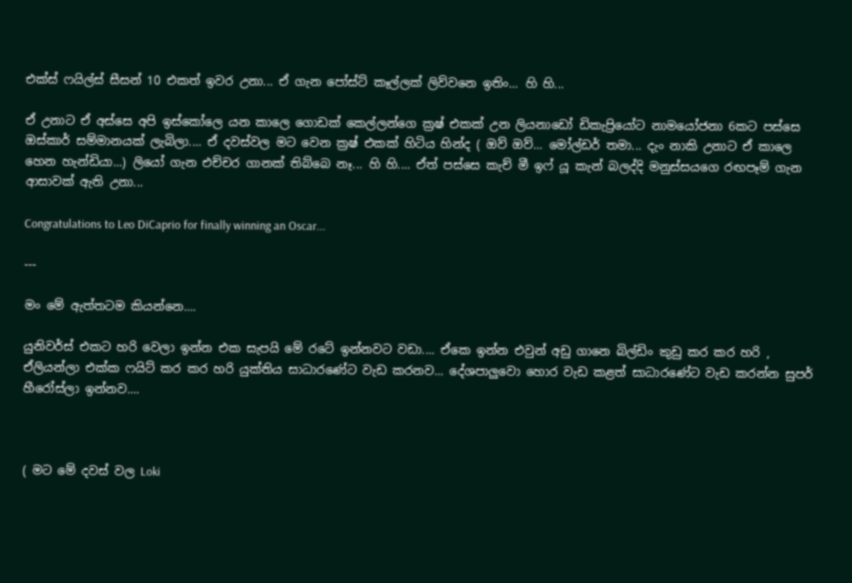එක්ස් ෆයිල්ස් සීසන් 10 එකත් ඉවර උනා... ඒ ගැන පෝස්ට් කෑල්ලක් ලිව්වනෙ ඉතිං... හි හි...

ඒ උනාට ඒ අස්සෙ අපි ඉස්කෝලෙ යන කාලෙ ගොඩක් කෙල්ලන්ගෙ ක්‍රෂ් එකක් උන ලියනාඩෝ ඩිකැප්‍රියෝට නාමයෝජනා 6කට පස්සෙ ඔස්කාර් සම්මානයක් ලැබිලා.... ඒ දවස්වල මට වෙන ක්‍රෂ් එකක් හිටිය හින්ද ( ඔව් ඔව්... මෝල්ඩර් තමා... දැං නාකි උනාට ඒ කාලෙ හෙන හැන්ඩියා...) ලියෝ ගැන එච්චර ගානක් තිබ්බෙ නෑ... හි හි.... ඒත් පස්සෙ කැච් මී ඉෆ් යූ කැන් බලද්දි මනුස්සයගෙ රඟපෑම් ගැන ආසාවක් ඇති උනා...

Congratulations to Leo DiCaprio for finally winning an Oscar...

---

මං මේ ඇත්තටම කියන්නෙ....

යුනිවර්ස් එකට හරි වෙලා ඉන්න එක සැපයි මේ රටේ ඉන්නවට වඩා.... ඒකෙ ඉන්න එවුන් අඩු ගානෙ බිල්ඩිං කුඩු කර කර හරි , ඒලියන්ලා එක්ක ෆයිට් කර කර හරි යුක්තිය සාධාරණේට වැඩ කරනව... දේශපාලුවො හොර වැඩ කළත් සාධාරණේට වැඩ කරන්න සුපර් හීරෝස්ලා ඉන්නව....



( මට මේ දවස් වල Loki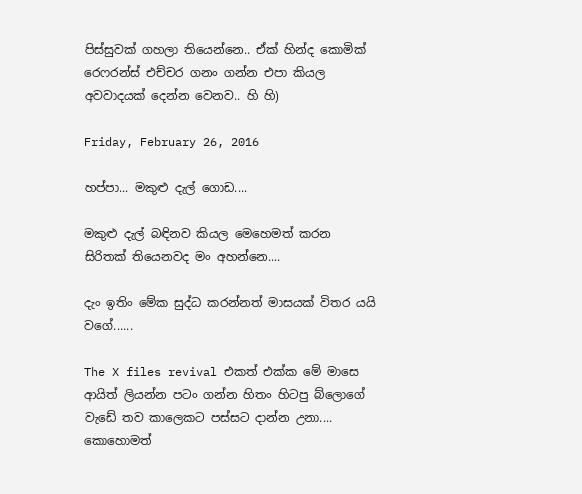පිස්සුවක් ගහලා තියෙන්නෙ.. ඒක් හින්ද කොමික් රෙෆරන්ස් එච්චර ගනං ගන්න එපා කියල අවවාදයක් දෙන්න වෙනව.. හි හි)

Friday, February 26, 2016

හප්පා... මකුළු දැල් ගොඩ....

මකුළු දැල් බඳිනව කියල මෙහෙමත් කරන සිරිතක් තියෙනවද මං අහන්නෙ....

දැං ඉතිං මේක සුද්ධ කරන්නත් මාසයක් විතර යයි වගේ......

The X files revival එකත් එක්ක මේ මාසෙ ආයිත් ලියන්න පටං ගන්න හිතං හිටපු බ්‌ලොගේ වැඩේ තව කාලෙකට පස්සට දාන්න උනා.... කොහොමත්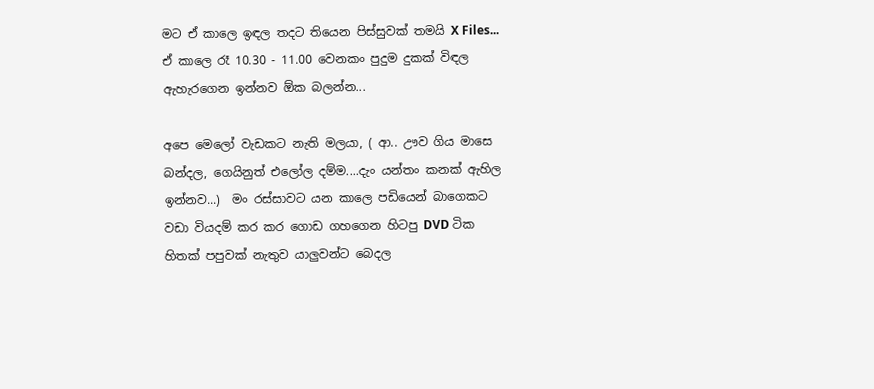මට ඒ කාලෙ ඉඳල තදට තියෙන පිස්සුවක් තමයි X Files...   ඒ කාලෙ රෑ 10.30 - 11.00 වෙනකං පුදුම දුකක් විඳල ඇහැරගෙන ඉන්නව ඕක බලන්න...

අපෙ මෙලෝ වැඩකට නැති මලයා, ( ආ.. ඌව ගිය මාසෙ බන්දල, ගෙයිනුත් එලෝල දම්ම....දැං යන්තං කනක් ඇහිල ඉන්නව...)  මං රස්සාවට යන කාලෙ පඩියෙන් බාගෙකට වඩා වියදම් කර කර ගොඩ ගහගෙන හිටපු DVD ටික හිතක් පපුවක් නැතුව යාලුවන්ට බෙදල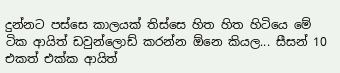දුන්නට පස්සෙ කාලයක් තිස්සෙ හිත හිත හිටියෙ මේ ටික ආයිත් ඩවුන්ලොඩ් කරන්න ඕනෙ කියල... සීසන් 10 එකත් එක්ක ආයිත්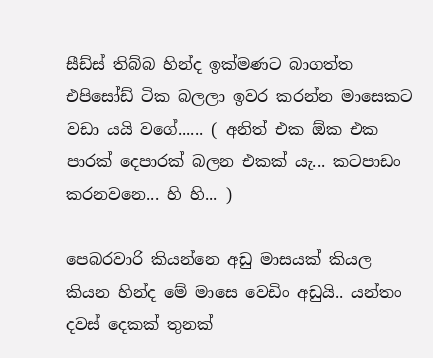සීඩ්ස් තිබ්බ හින්ද ඉක්මණට බාගත්ත එපිසෝඩ් ටික බලලා ඉවර කරන්න මාසෙකට වඩා යයි වගේ...... ( අනිත් එක ඕක එක පාරක් දෙපාරක් බලන එකක් යැ... කටපාඩං කරනවනෙ... හි හි... )

පෙබරවාරි කියන්නෙ අඩු මාසයක් කියල කියන හින්ද මේ මාසෙ වෙඩිං අඩුයි.. යන්තං දවස් දෙකක් තුනක්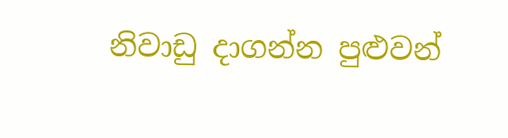නිවාඩු දාගන්න පුළුවන්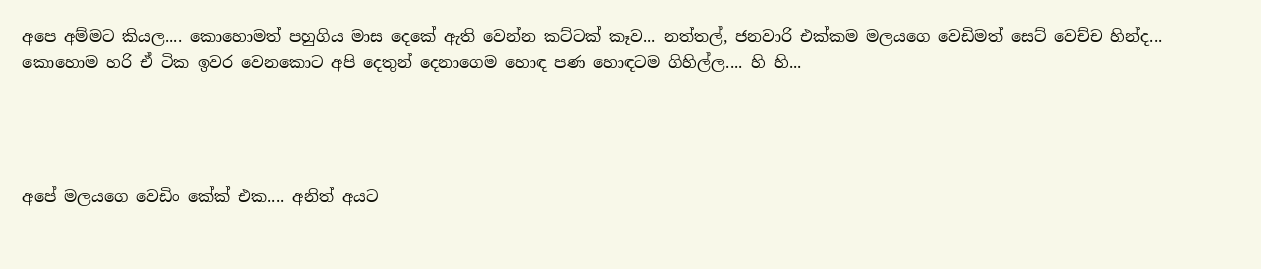අපෙ අම්මට කියල.... කොහොමත් පහුගිය මාස දෙකේ ඇති වෙන්න කට්ටක් කෑව... නත්තල්, ජනවාරි එක්කම මලයගෙ වෙඩිමත් සෙට් වෙච්ච හින්ද... කොහොම හරි ඒ ටික ඉවර වෙනකොට අපි දෙතුන් දෙනාගෙම හොඳ පණ හොඳටම ගිහිල්ල.... හි හි...




අපේ මලයගෙ වෙඩිං කේක් එක.... අනිත් අයට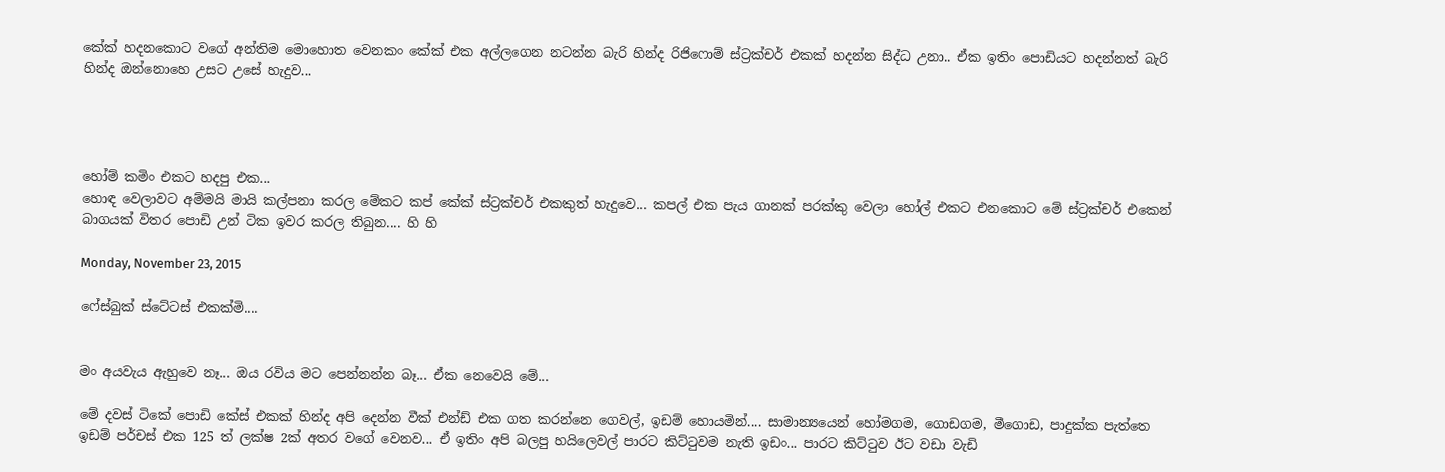කේක් හදනකොට වගේ අන්තිම මොහොත වෙනකං කේක් එක අල්ලගෙන නටන්න බැරි හින්ද රිජි‌ෆොම් ස්ට්‍රක්චර් එකක් හදන්න සිද්ධ උනා.. ඒක ඉතිං පොඩියට හදන්නත් බැරි හින්ද ඔන්නොහෙ උසට උසේ හැදුව...




හෝම් කමිං එකට හදපු එක...
හොඳ වෙලාවට අම්මයි මායි කල්පනා කරල මේකට කප් කේක් ස්ට්‍රක්චර් එකකුත් හැදුවෙ... කපල් එක පැය ගානක් පරක්කු වෙලා හෝල් එකට එනකොට මේ ස්ට්‍රක්චර් එකෙන් බාගයක් විතර පොඩි උන් ටික ඉවර කරල තිබුන.... හි හි

Monday, November 23, 2015

ෆේස්බුක් ස්ටේටස් එකක්මි....


මං අයවැය ඇහුවෙ නෑ... ඔය රවිය මට පෙන්නන්න බෑ... ඒක නෙවෙයි මේ...

මේ දවස් ටිකේ පොඩි කේස් එකක් හින්ද අපි දෙන්න වීක් එන්ඩ් එක ගත කරන්නෙ ගෙවල්, ඉඩම් හොයමින්.... සාමාන්‍යයෙන් හෝමගම, ගොඩගම, මීගොඩ, පාදුක්ක පැත්තෙ ඉඩම් පර්චස් එක 125 ත් ලක්ෂ 2ක් අතර වගේ වෙනව... ඒ ඉතිං අපි බලපු හයිලෙවල් පාරට කිට්ටුවම නැති ඉඩං... පාරට කිට්ටුව ඊට වඩා වැඩි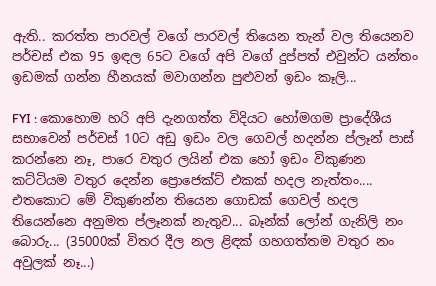ඇති.. කරත්ත පාරවල් වගේ පාරවල් තියෙන තැන් වල තියෙනව පර්චස් එක 95 ඉඳල 65ට වගේ අපි වගේ දුප්පත් එවුන්ට යන්තං ඉඩමක් ගන්න හීනයක් මවාගන්න පුළුවන් ඉඩං කෑලි...

FYI : කොහොම හරි අපි දැනගත්ත විදියට හෝමගම ප්‍රාදේශීය සභාවෙන් පර්චස් 10ට අඩු ඉඩං වල ගෙවල් හදන්න ප්ලෑන් පාස් කරන්නෙ නෑ, පාරෙ වතුර ලයින් එක හෝ ඉඩං විකුණන කට්ටියම වතුර දෙන්න ප්‍රොජෙක්ට් එකක් හදල නැත්තං.... එතකොට මේ විකුණන්න තියෙන ගොඩක් ගෙවල් හදල තියෙන්නෙ අනුමත ප්ලෑනක් නැතුව... බෑන්ක් ලෝන් ගැනිලි නං බොරු... (35000ක් විතර දීල නල ළිඳක් ගහගත්තම වතුර නං අවුලක් නෑ...)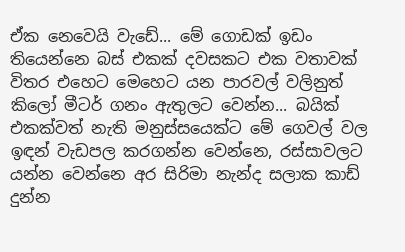ඒක නෙවෙයි වැඩේ... මේ ගොඩක් ඉඩං තියෙන්නෙ බස් එකක් දවසකට එක වතාවක් විතර එහෙට මෙහෙට යන පාරවල් වලිනුත් කිලෝ මීටර් ගනං ඇතුලට වෙන්න... බයික් එකක්වත් නැති මනුස්සයෙක්ට මේ ගෙවල් වල ඉඳන් වැඩපල කරගන්න වෙන්නෙ, රස්සාවලට යන්න වෙන්නෙ අර සිරිමා නැන්ද සලාක කාඩ් දුන්න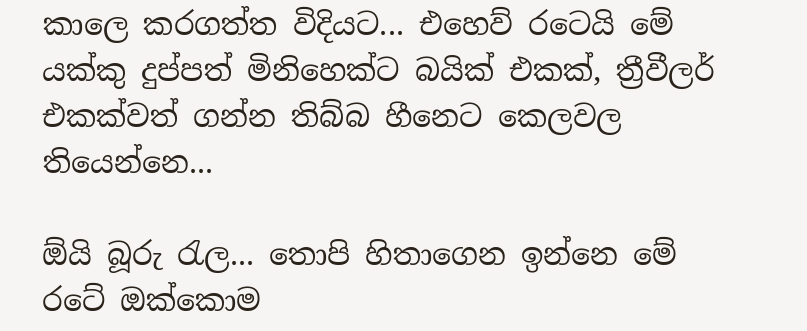කාලෙ කරගත්ත විදියට... එහෙව් රටෙයි මේ යක්කු දුප්පත් මිනිහෙක්ට බයික් එකක්, ත්‍රීවීලර් එකක්වත් ගන්න තිබ්බ හීනෙට කෙලවල තියෙන්නෙ...

ඕයි බූරු රැල... තොපි හිතාගෙන ඉන්නෙ මේ රටේ ඔක්කොම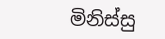මිනිස්සු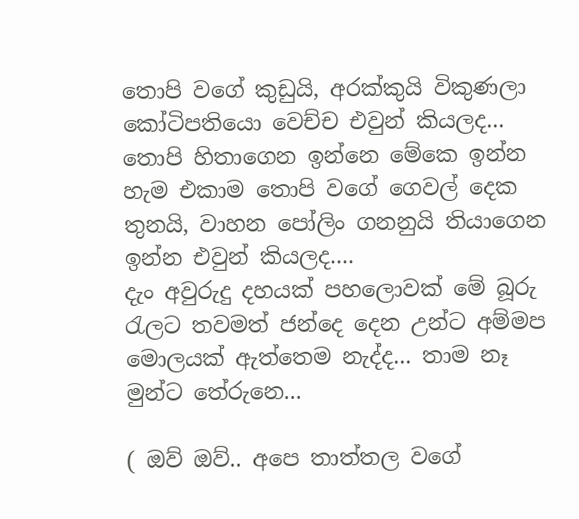තොපි වගේ කුඩුයි, අරක්කුයි විකුණලා කෝටිපතියො වෙච්ච එවුන් කියලද... තොපි හිතාගෙන ඉන්නෙ මේකෙ ඉන්න හැම එකාම තොපි වගේ ගෙවල් දෙක තුනයි, වාහන පෝලිං ගනනුයි තියාගෙන ඉන්න එවුන් කියලද....
දැං අවුරුදු දහයක් පහලොවක් මේ බූරු රැලට තවමත් ජන්දෙ දෙන උන්ට අම්මප මොලයක් ඇත්තෙම නැද්ද... තාම නෑ මුන්ට තේරුනෙ...

( ඔව් ඔව්.. අපෙ තාත්තල වගේ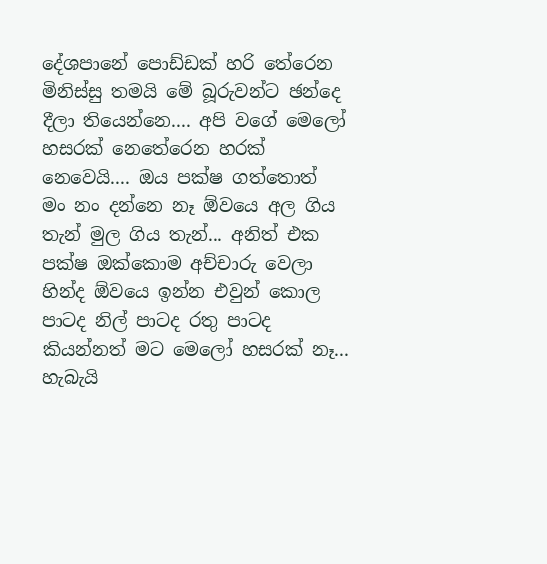දේශපානේ පොඩ්ඩක් හරි තේරෙන මිනිස්සු තමයි මේ බූරුවන්ට ඡන්දෙ දීලා තියෙන්නෙ.... අපි වගේ මෙලෝ හසරක් නෙතේරෙන හරක් නෙවෙයි.... ඔය පක්ෂ ගත්තොත් මං නං දන්නෙ නෑ ඕවයෙ අල ගිය තැන් මුල ගිය තැන්... අනිත් එක පක්ෂ ඔක්කොම අච්චාරු වෙලා හින්ද ඕවයෙ ඉන්න එවුන් කොල පාටද නිල් පාටද රතු පාටද කියන්නත් මට මෙලෝ හසරක් නෑ... හැබැයි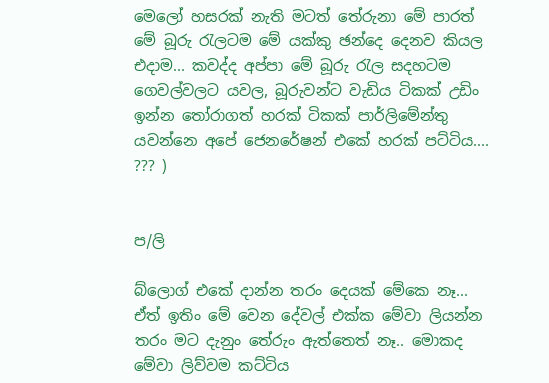මෙලෝ හසරක් නැති මටත් තේරුනා මේ පාරත් මේ බූරු රැලටම මේ යක්කු ඡන්දෙ දෙනව කියල එදාම... කවද්ද අප්පා මේ බූරු රැල සදහටම ගෙවල්වලට යවල, බූරුවන්ට වැඩිය ටිකක් උඩිං ඉන්න තෝරාගත් හරක් ටිකක් පාර්ලිමේන්තු යවන්නෙ අපේ ජෙනරේෂන් එකේ හරක් පට්ටිය.... ??? )


ප/ලි

බ්ලොග් එකේ දාන්න තරං දෙයක් මේකෙ නෑ... ඒත් ඉතිං මේ වෙන දේවල් එක්ක මේවා ලියන්න තරං මට දැනුං තේරුං ඇත්තෙත් නෑ.. මොකද මේවා ලිව්වම කට්ටිය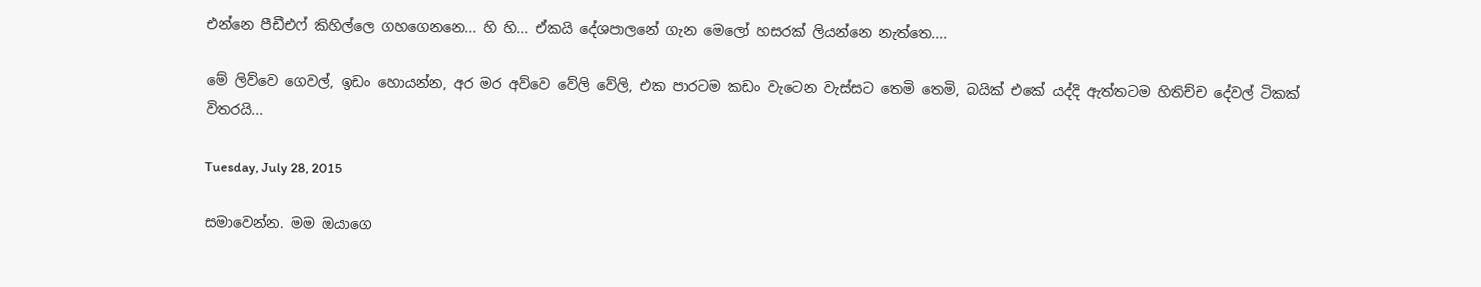එන්නෙ පීඩීඑෆ් කිහිල්ලෙ ගහගෙනනෙ... හි හි... ඒකයි දේශපාලනේ ගැන මෙලෝ හසරක් ලියන්නෙ නැත්තෙ....

මේ ලිව්වෙ ගෙවල්, ඉඩං හොයන්න, අර මර අව්වෙ වේලි වේලි, එක පාරටම කඩං වැටෙන වැස්සට තෙමි තෙමි, බයික් එකේ යද්දි ඇත්තටම හිතිච්ච දේවල් ටිකක් විතරයි...

Tuesday, July 28, 2015

සමාවෙන්න. මම ඔයාගෙ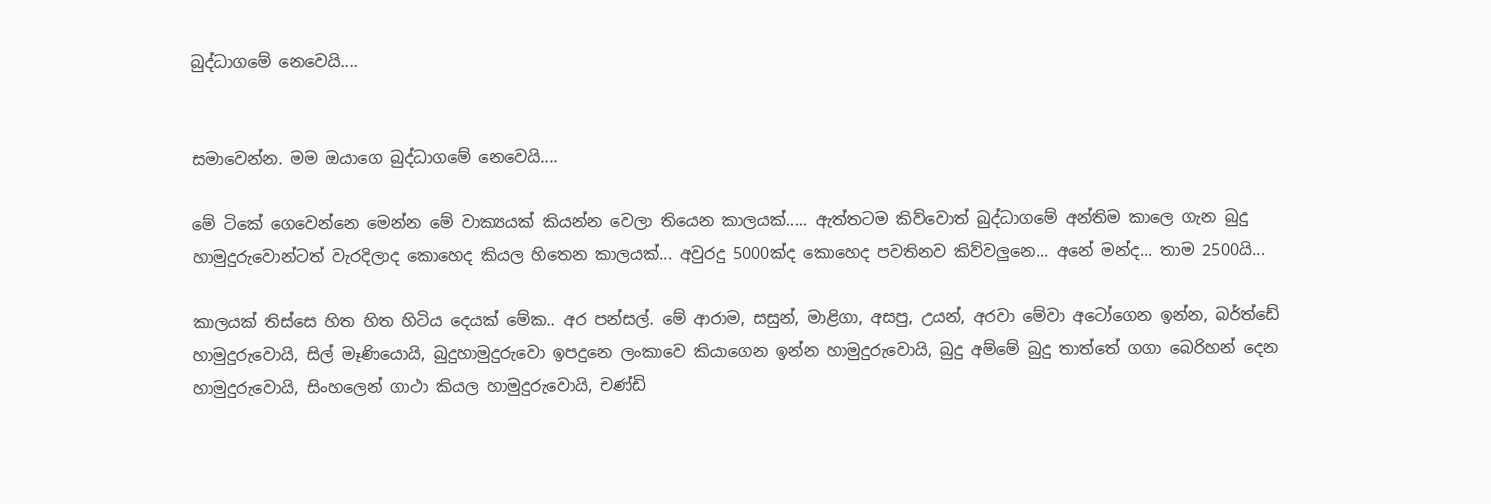බුද්ධාගමේ නෙවෙයි....


සමාවෙන්න. මම ඔයාගෙ බුද්ධාගමේ නෙවෙයි....

මේ ටිකේ ගෙවෙන්නෙ මෙන්න මේ වාක්‍යයක් කියන්න වෙලා තියෙන කාලයක්..... ඇත්තටම කිව්වොත් බුද්ධාගමේ අන්තිම කාලෙ ගැන බුදු හාමුදුරුවොන්ටත් වැරදිලාද කොහෙද කියල හිතෙන කාලයක්... අවුරදු 5000ක්ද කොහෙද පවතිනව කිව්වලුනෙ... අනේ මන්ද... තාම 2500යි...

කාලයක් තිස්සෙ හිත හිත හිටිය දෙයක් මේක.. අර පන්සල්. මේ ආරාම, සසුන්, මාළිගා, අසපු, උයන්, අරවා මේවා අටෝගෙන ඉන්න, බර්ත්ඩේ හාමුදුරුවොයි, සිල් මෑණියොයි, බුදුහාමුදුරුවො ඉපදුනෙ ලංකාවෙ කියාගෙන ඉන්න හාමුදුරුවොයි, බුදු අම්මේ බුදු තාත්තේ ගගා බෙරිහන් දෙන හාමුදුරුවොයි, සිංහලෙන් ගාථා කියල හාමුදුරු‌වොයි, චණ්ඩි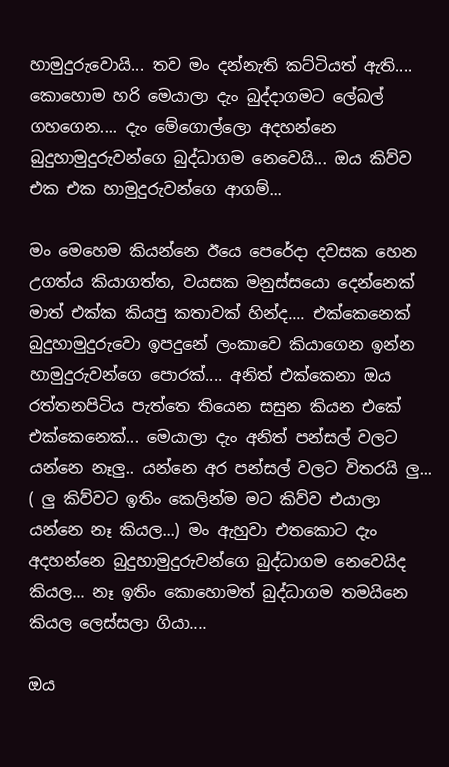හාමුදුරුවොයි... තව මං දන්නැති කට්ටියත් ඇති.... කොහොම හරි මෙයාලා දැං බුද්දාගමට ලේබල් ගහගෙන.... දැං මේගොල්ලො අදහන්නෙ බුදුහාමුදුරුවන්ගෙ බුද්ධාගම නෙවෙයි... ඔය කිව්ව එක එක හාමුදුරුවන්ගෙ ආගම්...

මං මෙහෙම කියන්නෙ ඊයෙ පෙරේදා දවසක හෙන උගත්ය කියාගත්ත, වයසක මනුස්සයො දෙන්නෙක් මාත් එක්ක කියපු කතාවක් හින්ද.... එක්කෙනෙක් බුදුහාමුදුරුවො ඉපදුනේ ලංකාවෙ කියාගෙන ඉන්න හාමුදුරුවන්ගෙ පොරක්.... අනිත් එක්කෙනා ඔය රත්තනපිටිය පැත්තෙ තියෙන සසුන කියන එකේ එක්කෙනෙක්... මෙයාලා දැං අනිත් පන්සල් වලට යන්නෙ නෑලු.. යන්නෙ අර පන්සල් වලට විතරයි ලු... ( ලු කිව්වට ඉතිං කෙලින්ම මට කිව්ව එයාලා යන්නෙ නෑ කියල...) මං ඇහුවා එතකොට දැං අදහන්නෙ බුදුහාමුදුරුවන්ගෙ බුද්ධාගම නෙවෙයිද කියල... නෑ ඉතිං කොහොමත් බුද්ධාගම තමයිනෙ කියල ලෙස්සලා ගියා....

ඔය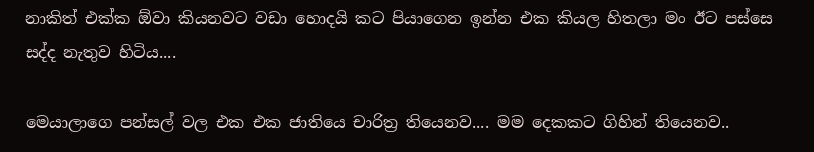නාකිත් එක්ක ඕවා කියනවට වඩා හොදයි කට පියාගෙන ඉන්න එක කියල හිතලා මං ඊට පස්සෙ සද්ද නැතුව හිටිය....

මෙයාලාගෙ පන්සල් වල එක එක ජාතියෙ චාරිත්‍ර තියෙනව.... මම දෙකකට ගිහින් තියෙනව..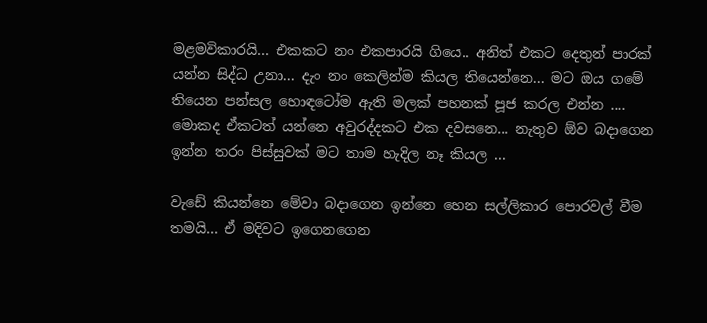මළමවිකාරයි... එකකට නං එකපාරයි ගි‌යෙ.. අනිත් එකට දෙතුන් පාරක් යන්න සිද්ධ උනා... දැං නං කෙලින්ම කියල තියෙන්නෙ... මට ඔය ගමේ තියෙන පන්සල හොඳටෝම ඇති මලක් පහනක් පූජ කරල එන්න .... මොකද ඒකටත් යන්නෙ අවුරද්දකට එක දවසනෙ... නැතුව ඕව බදාගෙන ඉන්න තරං පිස්සුවක් මට තාම හැදිල නෑ කියල ...

වැඩේ කියන්නෙ මේවා බදාගෙන ඉන්නෙ හෙන සල්ලිකාර පොරවල් වීම තමයි... ඒ මදිවට ඉගෙනගෙන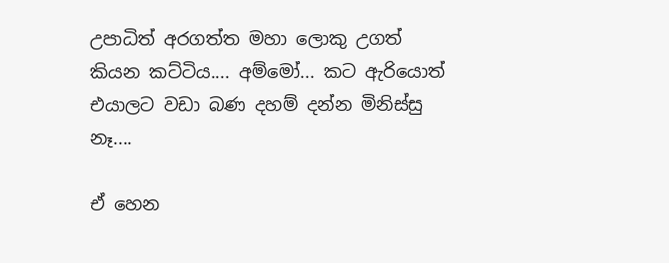උපාධිත් අරගත්ත මහා ලොකු උගත් කියන කට්ටිය.... අම්මෝ... කට ඇරියොත් එයාලට වඩා බණ දහම් දන්න මිනිස්සු නෑ....

ඒ හෙන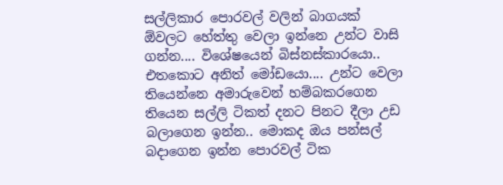සල්ලිකාර පොරවල් වලින් බාගයක් ඕවලට හේත්තු වෙලා ඉන්නෙ උන්ට වාසි ගන්න.... විශේෂයෙන් බිස්නස්කාරයො.. එත‌කොට අනිත් මෝඩයො.... උන්ට වෙලා තියෙන්නෙ අමාරුවෙන් හම්බකරගෙන තියෙන සල්ලි ටිකත් දනට පිනට දීලා උඩ බලාගෙන ඉන්න.. මොකද ඔය පන්සල් බදාගෙන ඉන්න පොරවල් ටික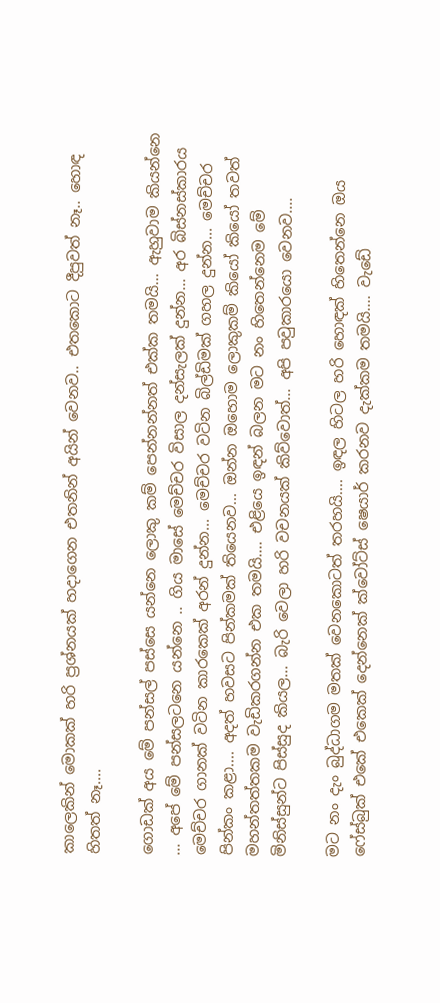කාලෙකින් ‌මොකක් හරි ප්‍රශ්නයක් හදාගෙන එතනින් අයින් වෙනව.. එතකොට දීපුවත් නෑ.. හොඳ හිතත් නෑ....

ගොඩක් අය මේ පන්සල් පස්සෙ යන්නෙ ලොකු කම් පෙන්නන්නත් එක්ක තමයි... ඇහුවාම කියන්නෙ ... අපේ මේ පන්සලටනෙ යන්නෙ .. ගිය මාසේ මෙච්චර විසාල දන්සැලක් දුන්න... අර බිස්නස්කාරය මෙච්චර ගානක් වටින කාරකෙක් අරන් දුන්න... මෙච්චර වටින බිල්ඩිමක් ගහල දුන්න... මෙච්චර පින්කං කළා.... අදත් හවසට පින්කමක් තියෙනව... ඔන්න ඔහොම ලොකුකම් කියෝ කියෝ තවත් මහන්තත්තකම වැඩිකරගන්න එක තමයි.... එළියෙ ඉඳන් බලන මට නං හිතෙන්නෙම මේ මිනිස්සුන්ට පිස්සුද කියල... බැරි වෙලා හරි වචනයක් කිව්වොත්... අපි පවුකාරයො වෙනව....

මට නං දැං බුද්ධාගම මතක් වෙනකොටත් තරහයි.... ඉඳල හිටල හරි හොඳක් හිතෙන්නෙ ඔය ෆේස්බුක් එකේ එකෙක් දෙන්නෙක් ක්වෝට්ස් ෂෙයාර් කරනව දැක්කම තමයි.... වැඩේ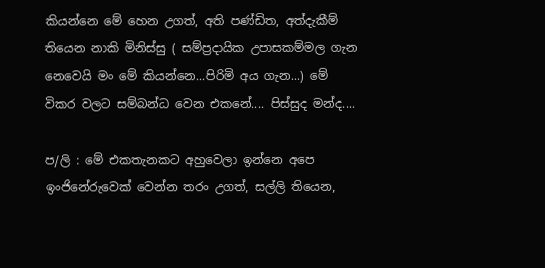කියන්නෙ මේ හෙන උගත්, අති පණ්ඩිත, අත්දැකීම් තියෙන නාකි මිනිස්සු ( සම්ප්‍රදායික උපාසකම්මල ගැන නෙවෙයි මං මේ කියන්නෙ...පිරිමි අය ගැන...) මේ විකර වලට සම්බන්ධ වෙන එකනේ.... පිස්සුද මන්ද....

ප/ලි : මේ එකතැනකට අහුවෙලා ඉන්නෙ අපෙ ඉංජිනේරුවෙක් වෙන්න තරං උගත්, සල්ලි තියෙන,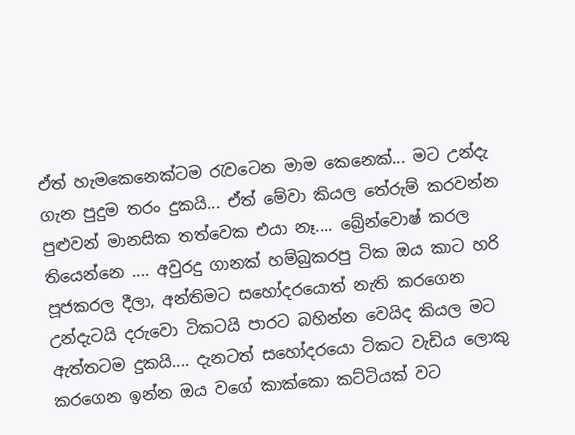ඒත් හැමකෙනෙක්ටම රැවටෙන මාම කෙනෙක්... මට උන්දැ ගැන පුදුම තරං දුකයි... ඒත් මේවා කියල තේරුම් කරවන්න පුළුවන් මානසික තත්වෙක එයා නෑ.... බ්‍රේන්වොෂ් කරල තියෙන්නෙ .... අවුරදු ගානක් හම්බුකරපු ටික ඔය කාට හරි පූජකරල දීලා, අන්තිමට සහෝදරයොත් නැති කරගෙන උන්දැටයි දරු‌වො ටිකටයි පාරට බහින්න වෙයිද කියල මට ඇත්තටම දුකයි.... දැනටත් සහෝදරයො ටිකට වැඩිය ලොකු කරගෙන ඉන්න ඔය වගේ කාක්කො කට්ටියක් වට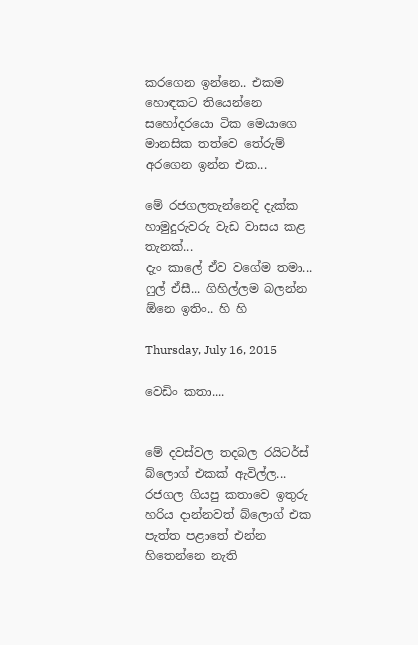කරගෙන ඉන්නෙ.. එකම හොඳකට තියෙන්නෙ සහෝදරයො ටික මෙයාගෙ මානසික තත්වෙ තේරුම් අරගෙන ඉන්න එක...

මේ රජගලතැන්නෙදි දැක්ක හාමුදුරුවරු වැඩ වාසය කළ තැනක්...
දැං කාලේ ඒව වගේම තමා... ෆුල් ඒසී... ගිහිල්ලම බලන්න ඕනෙ ඉතිං.. හි හි

Thursday, July 16, 2015

වෙඩිං කතා....


මේ දවස්වල තදබල රයිටර්ස් බ්ලොග් එකක් ඇවිල්ල... රජගල ගියපු කතාවෙ ඉතුරු හරිය දාන්නවත් බ්ලොග් එක පැත්ත පළාතේ එන්න හිතෙන්නෙ නැති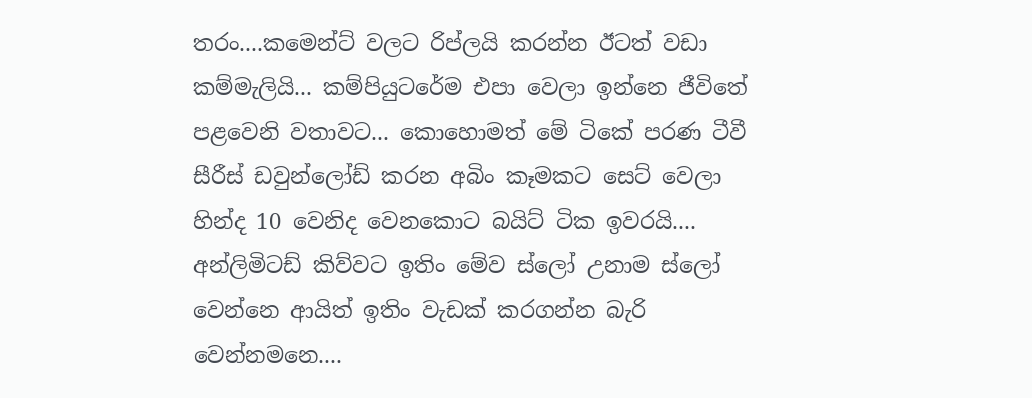තරං....කමෙන්ට් වලට රිප්ලයි කරන්න ඊටත් වඩා කම්මැලියි... කම්පියුටරේම එපා වෙලා ඉන්නෙ ජීවිතේ පළවෙනි වතාවට... කොහොමත් මේ ටිකේ පරණ ටීවී සීරීස් ඩවුන්ලෝඩ් කරන අබිං කෑමක‌ට සෙට් වෙලා හින්ද 10 වෙනිද වෙනකොට බයිට් ටික ඉවරයි.... අන්ලිමිටඩ් කිව්වට ඉතිං මේව ස්ලෝ උනාම ස්ලෝ වෙන්නෙ ආයිත් ඉතිං වැඩක් කරගන්න බැරි වෙන්නමනෙ....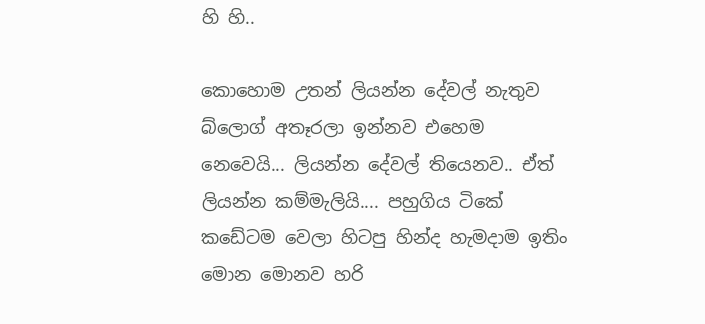හි හි..

කොහොම උතන් ලියන්න දේවල් නැතුව බ්ලොග් අතෑරලා ඉන්නව එහෙම නෙවෙයි... ලියන්න දේවල් තියෙනව.. ඒත් ලියන්න කම්මැලියි.... පහුගිය ටිකේ කඩේටම වෙලා හිටපු හින්ද හැමදාම ඉතිං මොන මොනව හරි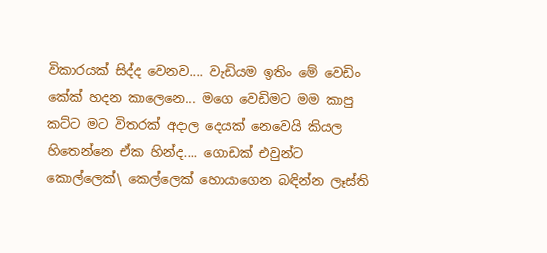විකාරයක් සිද්ද වෙනව.... වැඩියම ඉතිං මේ වෙඩිං කේක් හදන කාලෙනෙ... මගෙ වෙඩිමට මම කාපු කට්ට මට විතරක් අදාල දෙයක් නෙවෙයි කියල හිතෙන්නෙ ඒක හින්ද.... ගොඩක් එවුන්ට කොල්ලෙක්\ කෙල්ලෙක් හොයාගෙන බඳින්න ලෑස්ති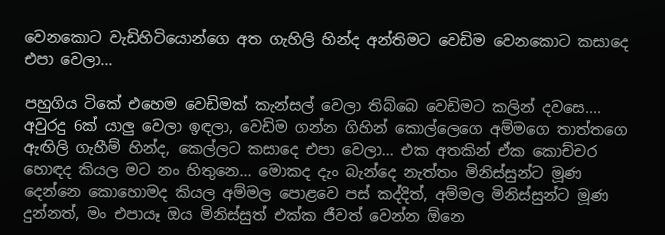වෙනකොට වැඩිහිටියොන්ගෙ අත ගැහිලි හින්ද අන්තිමට වෙඩිම වෙනකොට කසාදෙ එපා වෙලා...

පහුගිය ටිකේ එහෙම වෙඩිමක් කැන්සල් වෙලා තිබ්බෙ වෙඩිමට කලින් ද‌වසෙ.... අවුරදු 6ක් යාලු වෙලා ඉඳලා, වෙඩිම ගන්න ගිහින් කොල්ලෙගෙ අම්මගෙ තාත්තගෙ ඇඟිලි ගැහීම් හින්ද, කෙල්ලට කසාදෙ එපා වෙලා... එක අතකින් ඒක කොච්චර හොඳද කියල මට නං හිතුනෙ... මොකද දැං බැන්දෙ නැත්තං මිනිස්සුන්ට මූණ දෙන්නෙ කොහොමද කියල අම්මල පොළවෙ පස් කද්දිත්, අම්මල මිනිස්සුන්ට මූණ දුන්නත්, මං එපායෑ ඔය මිනිස්සුත් එක්ක ජීවත් වෙන්න ඕනෙ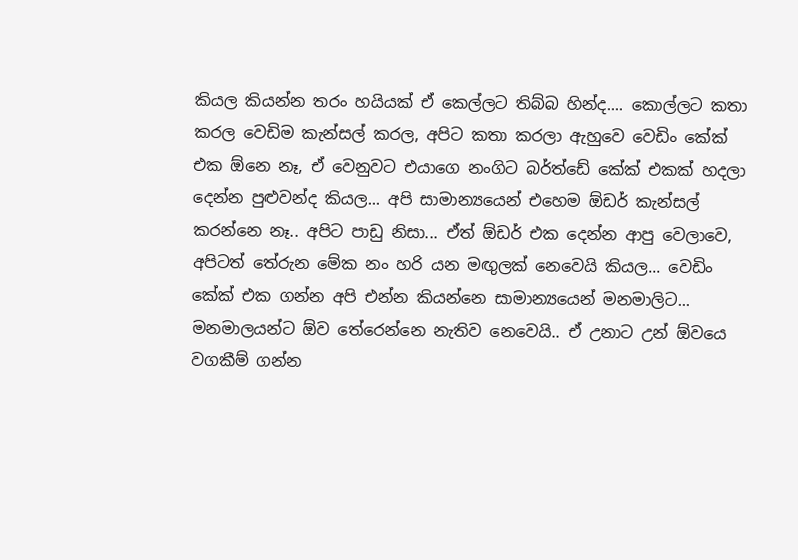කියල කියන්න තරං හයියක් ඒ කෙල්ලට තිබ්බ හින්ද.... කොල්ලට කතා කරල වෙඩිම කැන්සල් කරල, අපිට කතා කරලා ඇහුවෙ වෙඩිං කේක් එක ඕනෙ නෑ, ඒ වෙනුවට එයාගෙ නංගිට බර්ත්ඩේ කේක් එකක් හදලා දෙන්න පුළුවන්ද කියල... අපි සාමාන්‍යයෙන් එහෙම ඕඩර් කැන්සල් කරන්නෙ නෑ.. අපිට පාඩු නිසා... ඒත් ඕඩර් එක දෙන්න ආපු වෙලාවෙ, අපිටත් තේරුන මේක නං හරි යන මඟුලක් නෙවෙයි කියල... වෙඩිං කේක් එක ගන්න අපි එන්න කියන්නෙ සාමාන්‍යයෙන් මනමාලිට... මනමාලයන්ට ඕව තේරෙන්නෙ නැතිව නෙවෙයි.. ඒ උනාට උන් ඕවයෙ වගකීම් ගන්න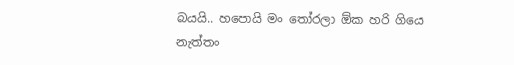බයයි.. හ‌පොයි මං තෝරලා ඕක හරි ගියෙ නැත්තං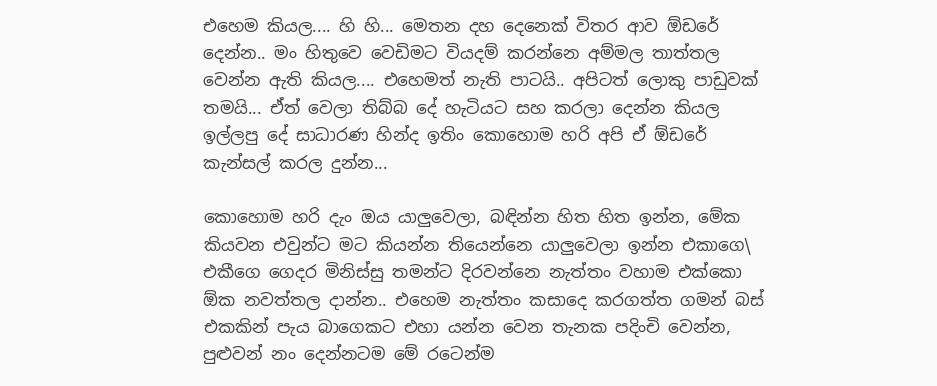එහෙම කියල.... හි හි... මෙතන දහ දෙනෙක් විතර ආව ඕඩරේ දෙන්න.. මං හිතුවෙ වෙඩිමට වියදම් කරන්නෙ අම්මල තාත්තල වෙන්න ඇති කියල.... එහෙමත් නැති පාටයි.. අපිටත් ලොකු පාඩුවක් තමයි... ඒත් වෙලා තිබ්බ දේ හැටියට සහ කරලා දෙන්න කියල ඉල්ලපු දේ සාධාරණ හින්ද ඉතිං කොහොම හරි අපි ඒ ඕඩරේ කැන්සල් කරල දුන්න...

කොහොම හරි දැං ඔය යාලුවෙලා, බඳින්න හිත හිත ඉන්න, මේක කියවන එවුන්ට මට කියන්න තියෙන්නෙ යාලුවෙලා ඉන්න එකාගෙ\ එකීගෙ ගෙදර මිනිස්සු තමන්ට දිරවන්නෙ නැත්තං වහාම එක්කො ඕක නවත්තල දාන්න.. එහෙම නැත්තං කසාදෙ කරගත්ත ගමන් බස් එකකින් පැය බාගෙකට එහා යන්න වෙන තැනක පදිංචි වෙන්න, පුළුවන් නං දෙන්නටම මේ රටෙන්ම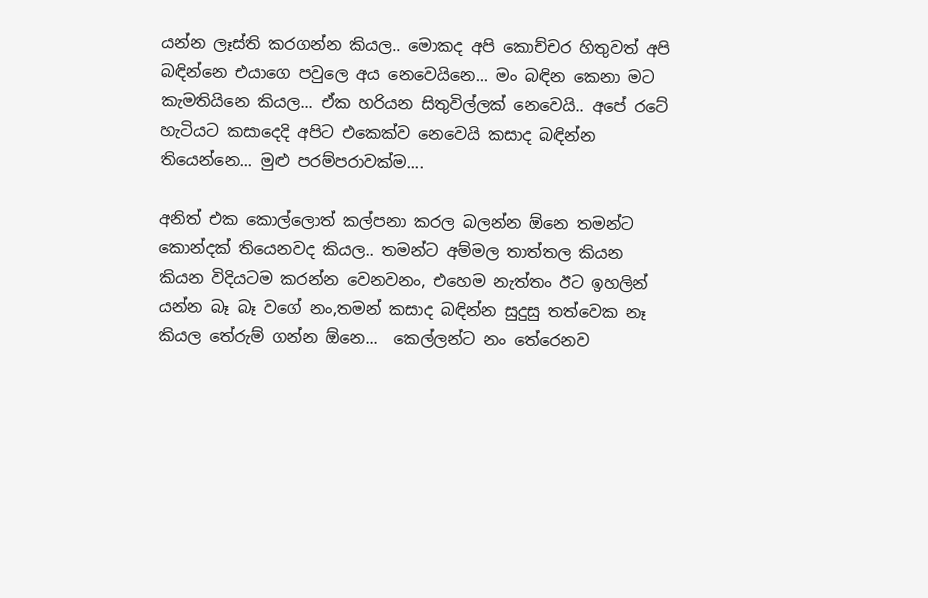යන්න ලෑස්ති කරගන්න කියල.. මොකද අපි කොච්චර හිතුවත් අපි බඳින්නෙ එයාගෙ පවුලෙ අය නෙවෙයිනෙ... මං බඳින කෙනා මට කැමතියිනෙ කියල... ඒක හරියන සිතුවිල්ලක් නෙවෙයි.. අපේ රටේ හැටියට කසාදෙදි අපිට එකෙක්ව නෙවෙයි කසාද බඳින්න තියෙන්නෙ... මුළු පරම්පරාවක්ම....

අනිත් එක කොල්ලොත් කල්පනා කරල බලන්න ඕනෙ තමන්ට කොන්දක් තියෙනවද කියල.. තමන්ට අම්මල තාත්තල කියන කියන විදියටම කරන්න වෙනවනං, එහෙම නැත්තං ඊට ඉහලින් යන්න බෑ බෑ වගේ නං,තමන් කසාද බඳින්න සුදුසු තත්වෙක නෑ කියල තේරුම් ගන්න ඕනෙ...  කෙල්ලන්ට නං තේරෙනව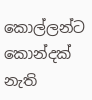කොල්ලන්ට කොන්දක් නැති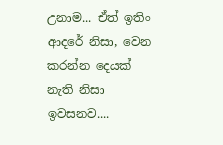උනාම... ඒත් ඉතිං ආදරේ නිසා, වෙන කරන්න දෙයක් නැති නිසා ඉවසනව....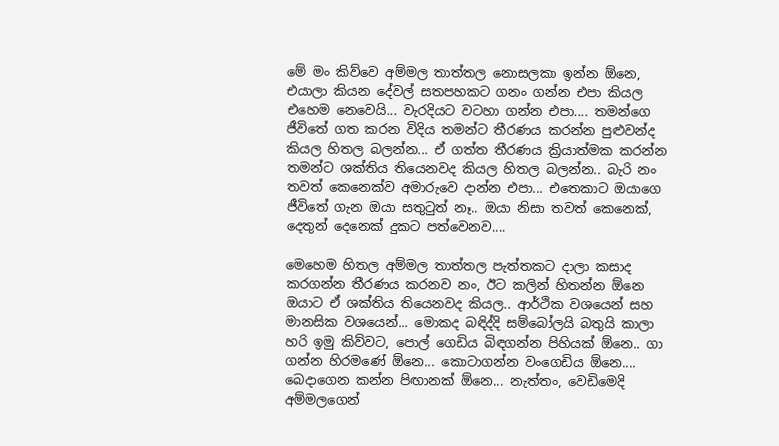මේ මං කිව්වෙ අම්මල තාත්තල නොසලකා ඉන්න ඕනෙ, එයාලා කියන දේවල් සතපහකට ගනං ගන්න එපා කියල එහෙම නෙවෙයි... වැරදියට වටහා ගන්න එපා.... තමන්ගෙ ජීවිතේ ගත කරන විදිය තමන්ට තීරණය කරන්න පුළුවන්ද කියල හිතල බලන්න... ඒ ගත්ත තීරණය ක්‍රියාත්මක කරන්න තමන්ට ශක්තිය තියෙනවද කියල හිතල බලන්න.. බැරි නං තවත් කෙනෙක්ව අමාරුවෙ දාන්න එපා... එත‌ෙකාට ඔයාගෙ ජීවිතේ ගැන ඔයා සතුටුත් නෑ.. ඔයා නිසා තවත් කෙනෙක්, දෙතුන් දෙනෙක් දුකට පත්වෙනව....

මෙහෙම හිතල අම්මල තාත්තල පැත්තකට දාලා කසාද කරගන්න තීරණය කරනව නං, ඊට කලින් හිතන්න ඕනෙ ඔයාට ඒ ශක්තිය තියෙනවද කියල.. ආර්ථික වශයෙන් සහ මානසික වශයෙන්... මොකද බඳිද්දි සම්බෝලයි බතුයි කාලා හරි ඉමු කිව්වට, පොල් ගෙඩිය බිඳගන්න පිහියක් ඕනෙ.. ගා ගන්න හිරමණේ ඕනෙ... කොටාගන්න වංගෙඩිය ඕනෙ.... බෙදාගෙන කන්න පිඟානක් ඕනෙ... නැත්තං, වෙඩිමෙදි අම්මලගෙන්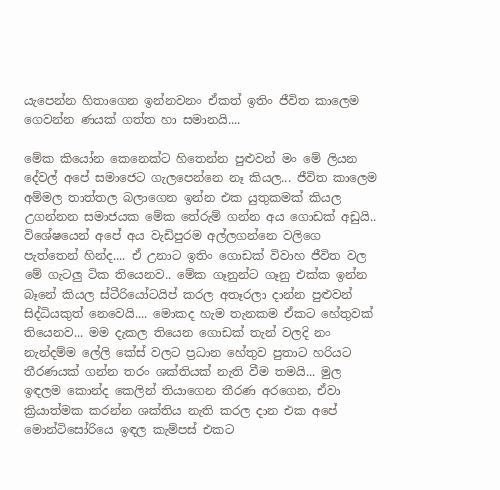යැපෙන්න හිතාගෙන ඉන්නවනං ඒකත් ඉතිං ජීවිත කාලෙම ගෙවන්න ණයක් ගත්ත හා සමානයි....

මේක කියෝන කෙනෙක්ට හිතෙන්න පුළුවන් මං මේ ලියන දේවල් අපේ සමාජෙට ගැලපෙන්නෙ නෑ කියල... ජීවිත කාලෙම අම්මල තාත්තල බලාගෙන ඉන්න එක යුතුකමක් කියල උගන්නන සමාජයක මේක තේරුම් ගන්න අය ගොඩක් අඩුයි.. විශේෂයෙන් අපේ අය වැඩිපුරම අල්ලගන්නෙ වලිගෙ පැත්තෙන් හින්ද.... ඒ උනාට ඉතිං ගොඩක් විවාහ ජීවිත වල මේ ගැටලු ටික තියෙනව.. මේක ගෑනුන්ට ගෑනු එක්ක ඉන්න බෑනේ කියල ස්ටීරියෝටයිප් කරල අතෑරලා දාන්න පුළුවන් සිද්ධියකුත් නෙවෙයි.... මොකද හැම තැනකම ඒකට හේතුවක් තියෙනව... මම දැකල තියෙන ගොඩක් තැන් වලදි නං නැන්දම්ම ලේලි කේස් වලට ප්‍රධාන හේතුව පුතාට හරියට තීරණයක් ගන්න තරං ශක්තියක් නැති වීම තමයි... මුල ඉඳලම කොන්ද කෙලින් තියාගෙන තීරණ අරගෙන, ඒවා ක්‍රියාත්මක කරන්න ශක්තිය නැති කරල දාන එක අපේ මොන්ටිසෝරියෙ ඉඳල කැම්පස් එකට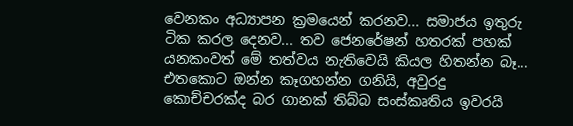වෙනකං අධ්‍යාපන ක්‍රමයෙන් කරනව... සමාජය ඉතුරු ටික කරල දෙනව... තව ජෙනරේෂන් හතරක් පහක් යනකංවත් මේ තත්වය නැතිවෙයි කියල හිතන්න බෑ... එතකොට ඔන්න කෑගහන්න ගනියි, අවුරදු කොච්චරක්ද බර ගානක් තිබ්බ සංස්කෘතිය ඉවරයි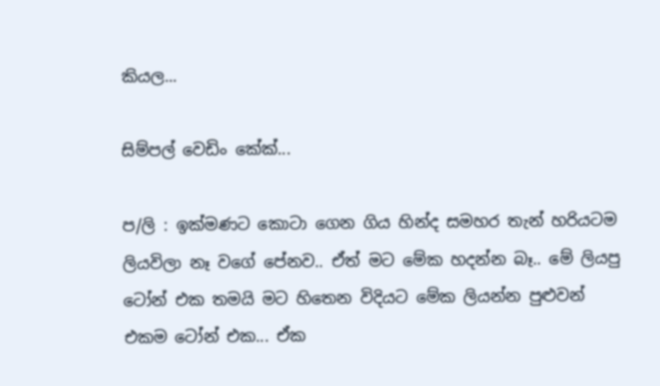කියල...

සිම්පල් වෙඩිං කේක්...

ප/ලි : ඉක්මණට කොටා ගෙන ගිය හින්ද සමහර තැන් හරියටම ලියවිලා නෑ වගේ පේනව.. ඒත් මට මේක හදන්න බෑ.. මේ ලියපු ටෝන් එක තමයි මට හිතෙන විදියට මේක ලියන්න පුළුවන් එකම ටෝන් එක... ඒක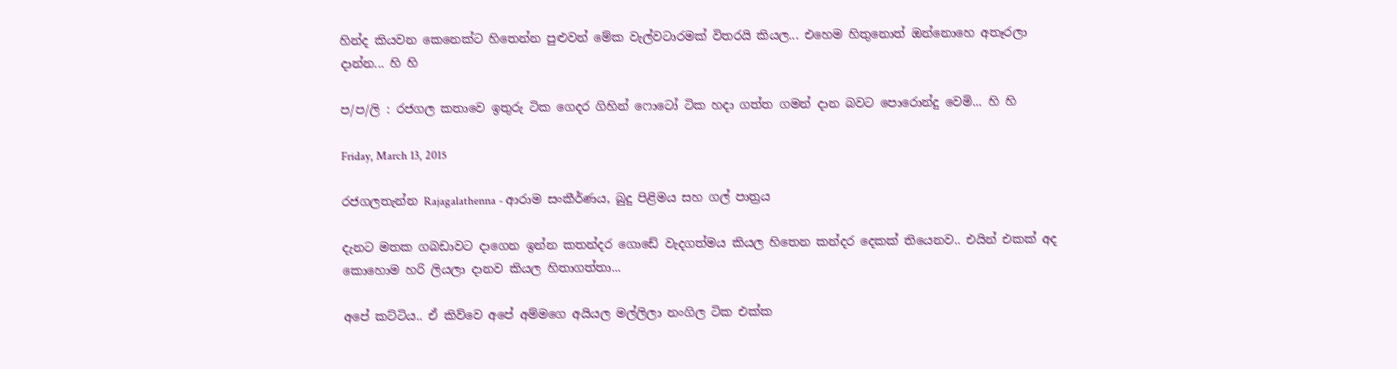හින්ද කියවන කෙනෙක්ට හිතෙන්න පුළුවන් මේක වැල්වටාරමක් විතරයි කියල... එහෙම හිතුනොත් ඔන්නොහෙ අතෑරලා දාන්න... හි හි

ප/ප/ලි : රජගල කතාවෙ ඉතුරු ටික ගෙදර ගිහින් ෆොටෝ ටික හදා ගත්ත ගමන් දාන බවට පොරොන්දු වෙමි... හි හි

Friday, March 13, 2015

රජගලතැන්න Rajagalathenna - ආරාම සංකීර්ණය, බුදු පිළිමය සහ ගල් පාත්‍රය

දැනට මතක ගබඩාවට දාගෙන ඉන්න කතන්දර ගොඩේ වැදගත්මය කියල හිතෙන කන්දර දෙකක් තියෙනව.. එයින් එකක් අද කොහොම හරි ලියලා දානව කියල හිතාගත්තා...

අපේ කට්ටිය.. ඒ කිව්වෙ අපේ අම්මගෙ අයියල මල්ලිලා නංගිල ටික එක්ක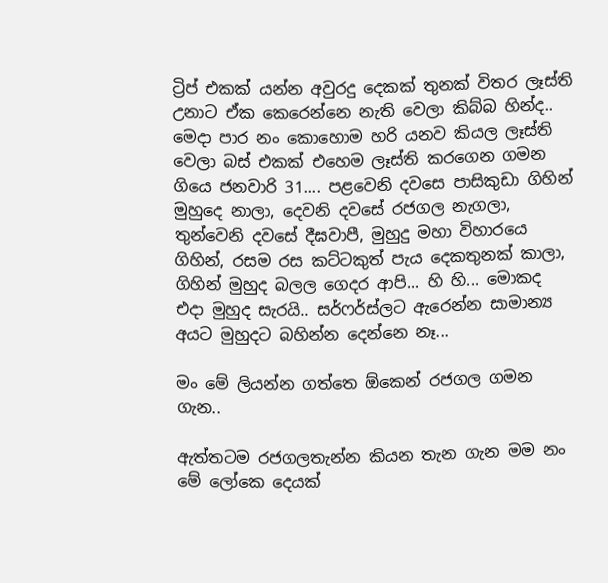ට්‍රිප් එකක් යන්න අවුරදු දෙකක් තුනක් විතර ලෑස්ති උනාට ඒක කෙරෙන්නෙ නැති වෙලා කිබ්බ හින්ද.. මෙදා පාර නං කොහොම හරි යනව කියල ලෑස්ති වෙලා බස් එකක් එහෙම ලෑස්ති කරගෙන ගමන ගියෙ ජනවාරි 31.... පළවෙනි දවසෙ පාසිකුඩා ගිහින් මුහුදෙ නාලා, දෙවනි දවසේ රජගල නැගලා, තුන්වෙනි දවසේ දීඝවාපී, මුහුදු මහා විහාරයෙ ගිහින්, රසම රස කට්ටකුත් පැය දෙකතුනක් කාලා, ගිහින් මුහුද බලල ගෙදර ආපි... හි හි... මොකද එදා මුහුද සැරයි.. සර්ෆර්ස්ලට ඇරෙන්න සාමාන්‍ය අයට මුහුදට බහින්න දෙන්නෙ නෑ...

මං මේ ලියන්න ගත්තෙ ඕකෙන් රජගල ගමන ගැන..

ඇත්තටම රජගලතැන්න කියන තැන ගැන මම නං මේ ලෝකෙ දෙයක්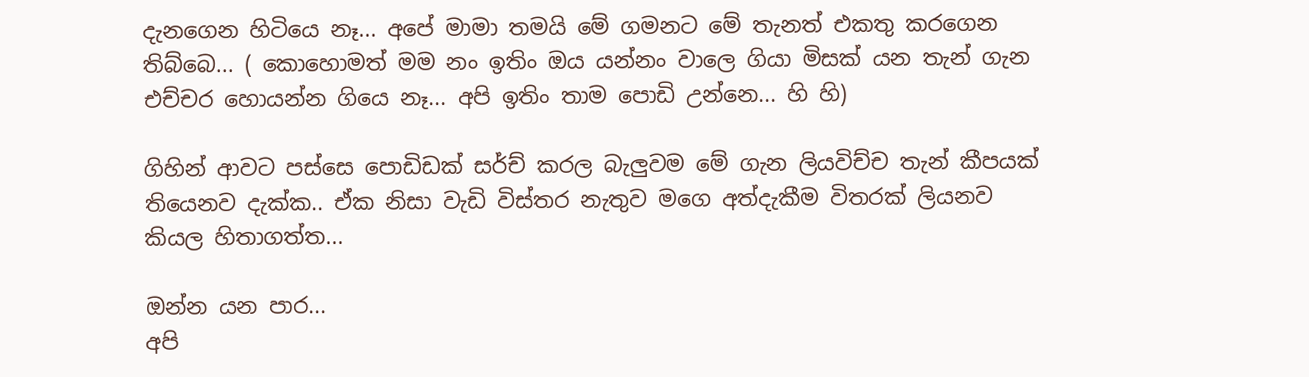දැනගෙන හිටියෙ නෑ... අපේ මාමා තමයි මේ ගමනට මේ තැනත් එකතු කරගෙන තිබ්බෙ... ( කොහොමත් මම නං ඉතිං ඔය යන්නං වාලෙ ගියා මිසක් යන තැන් ගැන එච්චර හොයන්න ගියෙ නෑ... අපි ඉතිං තාම පොඩි උන්නෙ... හි හි)

ගිහින් ආවට පස්සෙ පොඩිඩක් සර්ච් කරල බැලුවම මේ ගැන ලියවිච්ච තැන් කීපයක් තියෙනව දැක්ක.. ඒක නිසා වැඩි විස්තර නැතුව මගෙ අත්දැකීම විතරක් ලියනව කියල හිතාගත්ත...

ඔන්න යන පාර...
අපි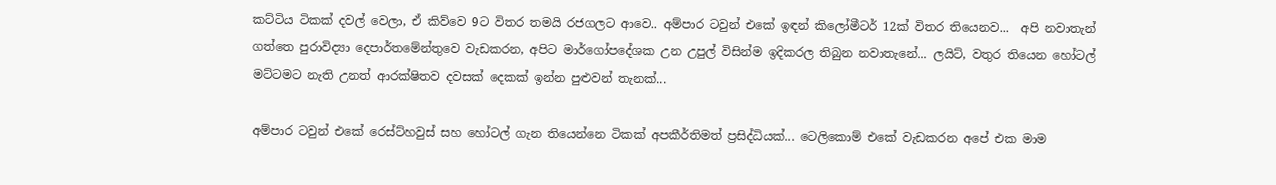කට්ටිය ටිකක් දවල් වෙලා, ඒ කිව්වෙ 9ට විතර තමයි රජගලට ආවෙ.. අම්පාර ටවුන් එකේ ඉඳන් කිලෝමීටර් 12ක් විතර තියෙනව...  අපි නවාතැන් ගත්තෙ පුරාවිද්‍යා දෙපාර්තමේන්තුවෙ වැඩකරන, අපිට මාර්ගෝපදේශක උන උපුල් විසින්ම ඉදිකරල තිබුන නවාතැනේ... ලයිට්, වතුර තියෙන හෝටල් මට්ටමට නැති උනත් ආරක්ෂිතව දවසක් දෙකක් ඉන්න පුළුවන් තැනක්...

අම්පාර ටවුන් එකේ රෙස්ට්හවුස් සහ හෝටල් ගැන තියෙන්නෙ ටිකක් අපකීර්තිමත් ප්‍රසිද්ධියක්... ටෙලිකොම් එකේ වැඩකරන අපේ එක මාම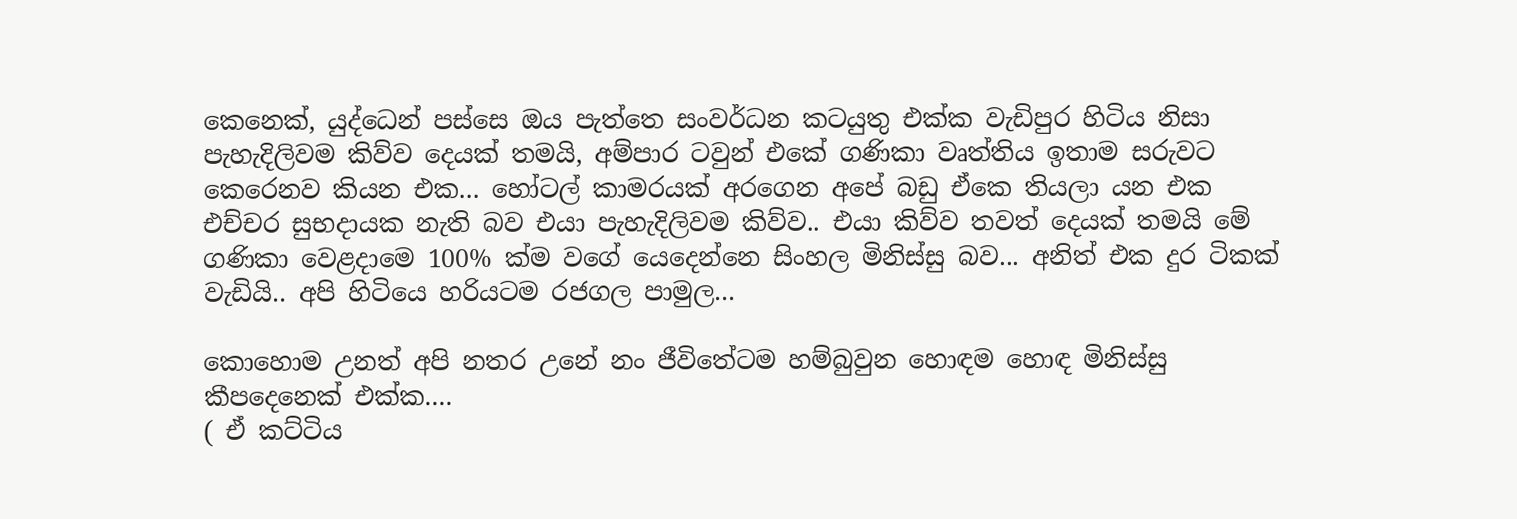කෙනෙක්, යුද්ධෙන් පස්සෙ ඔය පැත්තෙ සංවර්ධන කටයුතු එක්ක වැඩිපුර හිටිය නිසා පැහැදිලිවම කිව්ව දෙයක් තමයි, අම්පාර ටවුන් එකේ ගණිකා වෘත්තිය ඉතාම සරුවට කෙරෙනව කියන එක... හෝටල් කාමරයක් අරගෙන අපේ බඩු ඒකෙ තියලා යන එක එච්චර සුභදායක නැති බව එයා පැහැදිලිවම කිව්ව.. එයා කිව්ව තවත් දෙයක් තමයි මේ ගණිකා වෙළදාමෙ 100% ක්ම වගේ යෙදෙන්නෙ සිංහල මිනිස්සු බව... අනිත් එක දුර ටිකක් වැඩියි.. අපි හිටියෙ හරියටම රජගල පාමුල...

කොහොම උනත් අපි නතර උනේ නං ජීවිතේටම හම්බුවුන හොඳම හොඳ මිනිස්සු කීපදෙනෙක් එක්ක....
( ඒ කට්ටිය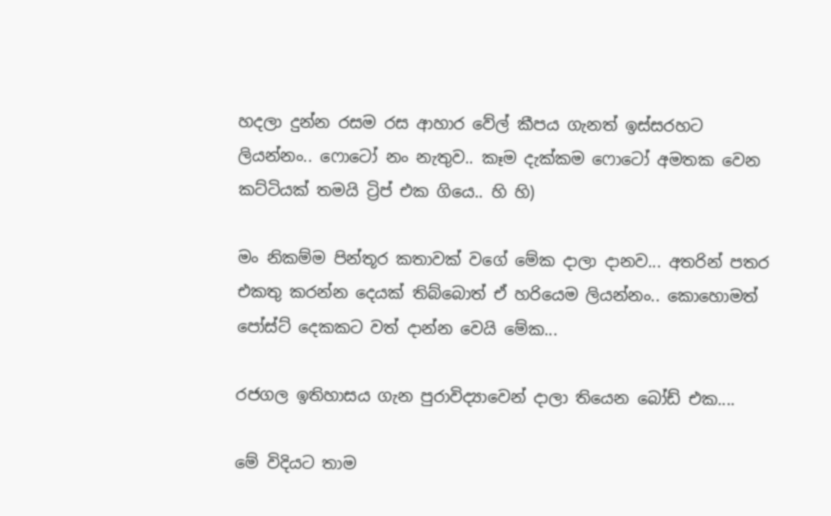හදලා දුන්න රසම රස ආහාර වේල් කීපය ගැනත් ඉස්සරහට ලියන්නං.. ෆොටෝ නං නැතුව.. කෑම දැක්කම ෆොටෝ අමතක වෙන කට්ටියක් තමයි ට්‍රිප් එක ගියෙ.. හි හි)

මං නිකම්ම පින්තූර කතාවක් වගේ මේක දාලා දානව... අතරින් පතර එකතු කරන්න දෙයක් තිබ්බොත් ඒ හරියෙම ලියන්නං.. කො‌හොමත් පෝස්ට් දෙකකට වත් දාන්න වෙයි මේක...

රජගල ඉතිහාසය ගැන පුරාවිද්‍යාවෙන් දාලා තියෙන බෝඩ් එක....

මේ විදියට තාම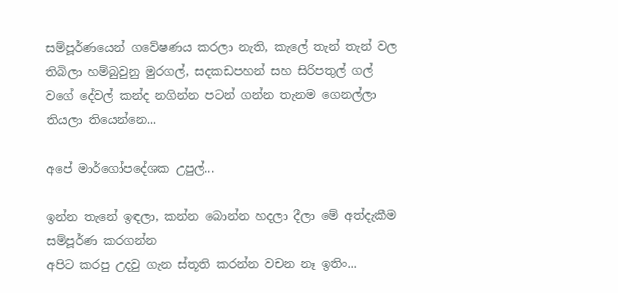සම්පූර්ණයෙන් ගවේෂණය කරලා නැති, කැලේ තැන් තැන් වල තිබිලා හම්බුවුනු මුරගල්, සදකඩපහන් සහ සිරිපතුල් ගල් වගේ දේවල් කන්ද නගින්න පටන් ගන්න තැනම ගෙනල්ලා තියලා තියෙන්නෙ...

අපේ මාර්ගෝපදේශක උපුල්...

ඉන්න තැනේ ඉඳලා, කන්න බොන්න හදලා දීලා මේ අත්දැකීම සම්පූර්ණ කරගන්න
අපිට කරපු උදවු ගැන ස්තූති කරන්න වචන නෑ ඉතිං...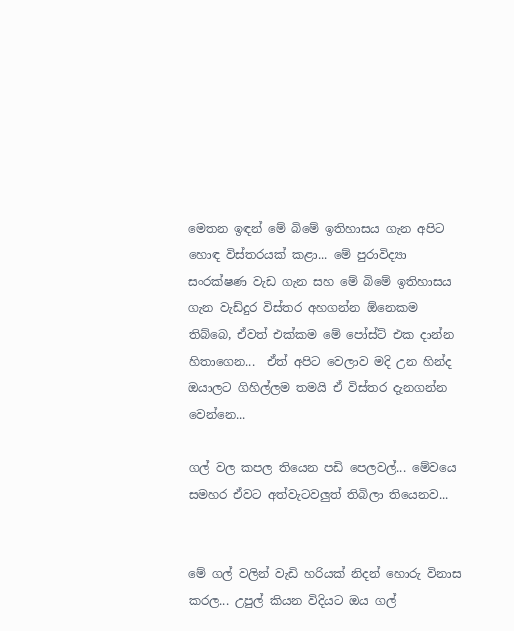මෙතන ඉඳන් මේ බිමේ ඉතිහාසය ගැන අපිට හොඳ විස්තරයක් කළා... මේ පුරාවිද්‍යා සංරක්ෂණ වැඩ ගැන සහ මේ බිමේ ඉතිහාසය ගැන වැඩ්දුර විස්තර අහගන්න ඕනෙකම තිබ්බෙ, ඒවත් එක්කම මේ පෝස්ට් එක දාන්න හිතාගෙන...  ඒත් අපිට වෙලාව මදි උන හින්ද  ඔයාලට ‌ගිහිල්ලම තමයි ඒ විස්තර දැනගන්න වෙන්නෙ...

ගල් වල කපල තියෙන පඩි පෙලවල්... මේවයෙ සමහර ඒවට අත්වැටවලුත් තිබිලා තියෙනව...


මේ ගල් වලින් වැඩි හරියක් නිදන් හොරු විනාස කරල... උපුල් කියන විදියට ඔය ගල්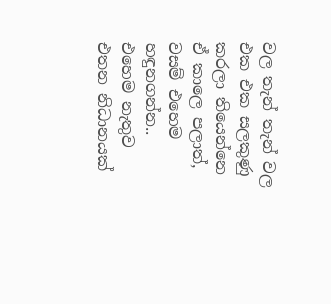වල තැන් තැන් වල එක එක සලකුණු කරලා තියෙන්නෙ ඒ කාලෙ පලාත්, වසම් එහෙම හඳුනගන්න.. එහෙම නැතුව එතන නිධානයක්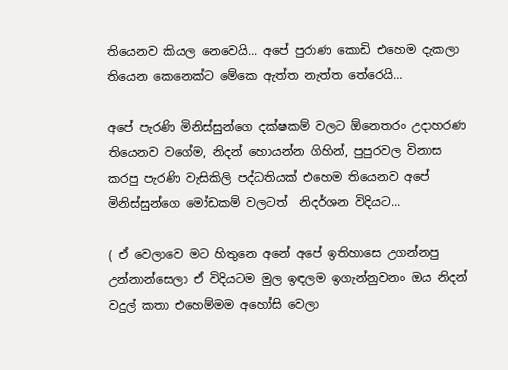තියෙනව කියල නෙවෙයි... අපේ පුරාණ කොඩි එහෙම දැකලා තියෙන කෙනෙක්ට මේකෙ ඇත්ත නැත්ත තේරෙයි...

අපේ පැරණි මිනිස්සුන්ගෙ දක්ෂකම් වලට ඕනෙතරං උදාහරණ තියෙනව වගේම, නිදන් හොයන්න ගිහින්, පුපුරවල විනාස කරපු පැරණි වැසිකිලි පද්ධතියක් එහෙම තියෙනව අපේ මිනිස්සුන්ගෙ මෝඩකම් වලටත්  නිදර්ශන විදියට...

( ඒ වෙලාවෙ මට හිතුනෙ අනේ අපේ ඉතිහාසෙ උගන්නපු උන්නාන්සෙලා ඒ විදියටම මුල ඉඳලම ඉගැන්නුවනං ඔය නිදන් වදුල් කතා එහෙම්මම අහෝසි වෙලා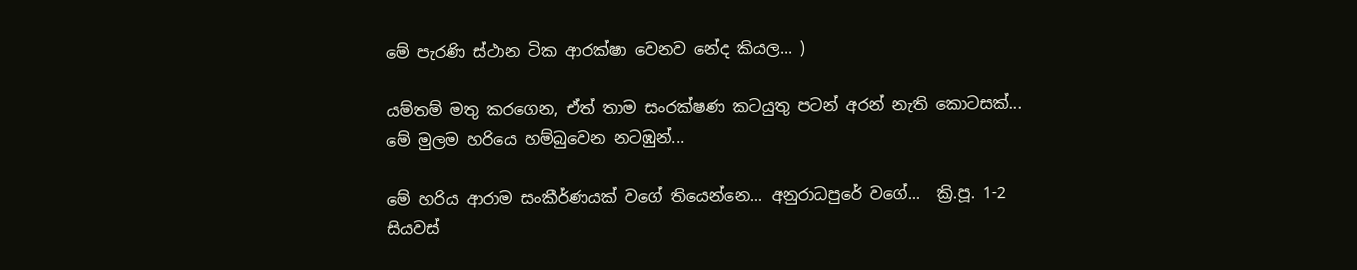මේ පැරණි ස්ථාන ටික ආරක්ෂා වෙනව නේද කියල... )

යම්තම් මතු කරගෙන, ඒත් තාම සංරක්ෂණ කටයුතු පටන් අරන් නැති කොටසක්... මේ මුලම හරියෙ හම්බුවෙන නටඹුන්...

මේ හරිය ආරාම සංකීර්ණයක් වගේ තියෙන්නෙ... අනුරාධපුරේ වගේ...  ක්‍රි.පූ. 1-2 සියවස්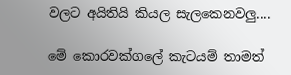වලට අයිතියි කියල සැලකෙනවලු....

මේ කොරවක්ගලේ කැටයම් තාමත්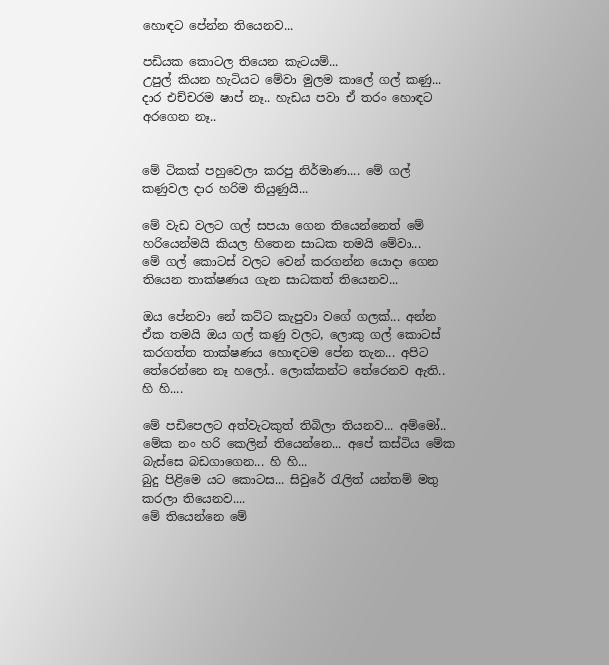හොඳට පේන්න තියෙනව...

පඩියක කොටල තියෙන කැටයම්...
උපුල් කියන හැටියට මේවා මුලම කාලේ ගල් කණු... දාර එච්චරම ෂාප් නෑ.. හැඩය පවා ඒ තරං හොඳට අරගෙන නෑ..


මේ ටිකක් පහුවෙලා කරපු නිර්මාණ.... මේ ගල් කණුවල දාර හරිම තියුණුයි...

මේ වැඩ වලට ගල් සපයා ගෙන තියෙන්නෙත් මේ හරියෙන්මයි කියල හිතෙන සාධක තමයි මේවා...
මේ ගල් කොටස් වලට වෙන් කරගන්න යොදා ගෙන තියෙන තාක්ෂණය ගැන සාධකත් තියෙනව...

ඔය පේනවා නේ කට්ට කැපුවා වගේ ගලක්... අන්න ඒක තමයි ඔය ගල් කණු වලට, ලොකු ගල් කොටස් කරගත්ත තාක්ෂණය හොඳටම පේන තැන... අපිට තේරෙන්නෙ නෑ හලෝ.. ලොක්කන්ට තේරෙනව ඇති.. හි හි....

මේ පඩිපෙලට අත්වැටකුත් තිබිලා තියනව... අම්මෝ.. මේක නං හරි කෙලින් තියෙන්නෙ... අපේ කස්ටිය මේක බැස්සෙ බඩගාගෙන... හි හි...
බුදු පිළිමෙ යට කොටස... සිවුරේ රැලිත් යන්තම් මතු කරලා තියෙනව....
මේ තියෙන්නෙ මේ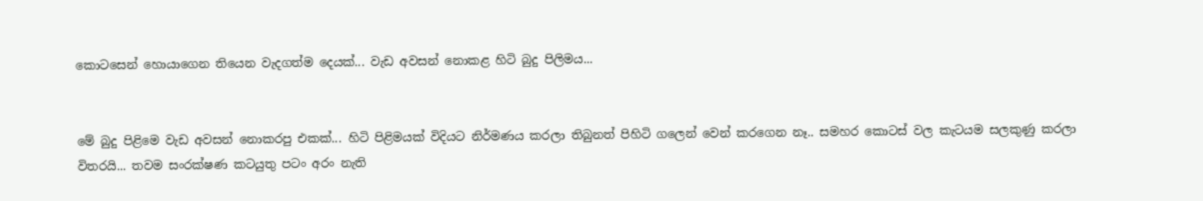කොටසෙන් හොයාගෙන තියෙන වැදගත්ම දෙයක්... වැඩ අවසන් නොකළ හිටි බුදු පිලිමය...


මේ බුදු පිළිමෙ වැඩ අවසන් නොකරපු එකක්... හිටි පිළිමයක් විදියට නිර්මණය කරලා තිබුනත් පිහිටි ගලෙන් වෙන් කරගෙන නෑ.. සමහර කොටස් වල කැටයම සලකුණු කරලා විතරයි... තවම සංරක්ෂණ කටයුතු පටං අරං නැති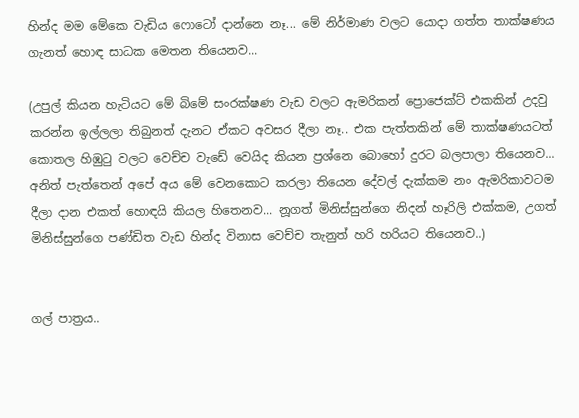හින්ද මම මේකෙ වැඩිය ෆොටෝ දාන්නෙ නෑ... මේ නිර්මාණ වලට යොදා ගත්ත තාක්ෂණය ගැනත් හොඳ සාධක මෙතන තියෙනව...

(උපුල් කියන හැටියට මේ බිමේ සංරක්ෂණ වැඩ වලට ඇමරිකන් ප්‍රොජෙක්ට් එකකින් උදවු කරන්න ඉල්ලලා තිබුනත් දැනට ඒකට අවසර දීලා නෑ.. එක පැත්තකින් මේ තාක්ෂණයටත් කොතල හිඹුටු වලට වෙච්ච වැඩේ වෙයිද කියන ප්‍රශ්නෙ බොහෝ දුරට බලපාලා තියෙනව... අනිත් පැත්තෙන් අපේ අය මේ වෙනකොට කරලා තියෙන දේවල් දැක්කම නං ඇමරිකාවටම දීලා දාන එකත් හොඳයි කියල හිතෙනව... නූගත් මිනිස්සුන්ගෙ නිදන් හෑරිලි එක්කම, උගත් මිනිස්සුන්ගෙ පණ්ඩිත වැඩ හින්ද විනාස වෙච්ච තැනුත් හරි හරියට තියෙනව..)


ගල් පාත්‍රය..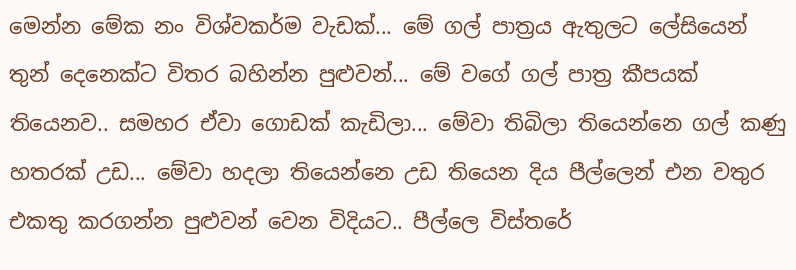මෙන්න මේක නං විශ්වකර්ම වැඩක්... මේ ගල් පාත්‍රය ඇතුලට ලේසියෙන් තුන් දෙනෙක්ට විතර බහින්න පුළුවන්... මේ වගේ ගල් පාත්‍ර කීපයක් තියෙනව.. සමහර ඒවා ගොඩක් කැඩිලා... මේවා තිබිලා තියෙන්නෙ ගල් කණු හතරක් උඩ... මේවා හදලා තියෙන්නෙ උඩ තියෙන දිය පීල්ලෙන් එන වතුර එකතු කරගන්න පුළුවන් වෙන විදියට.. පීල්ලෙ විස්තරේ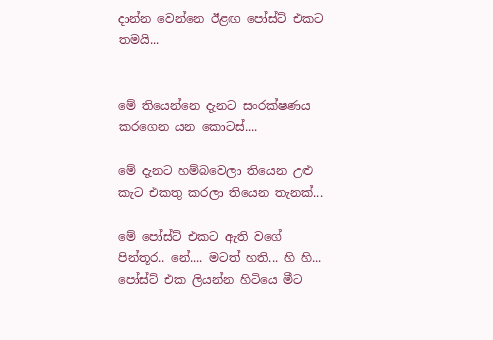දාන්න‌ වෙන්නෙ ඊළඟ පෝස්ට් එකට තමයි...


මේ තියෙන්නෙ දැනට සංරක්ෂණය කරගෙන යන කොටස්....

මේ දැනට හම්බවෙලා තියෙන උළු කැට එකතු කරලා තියෙන තැනක්...

මේ පෝස්ට් එකට ඇති වගේ පින්තූර.. නේ.... මටත් හති... හි හි... පෝස්ට් එක ලියන්න හිටියෙ මීට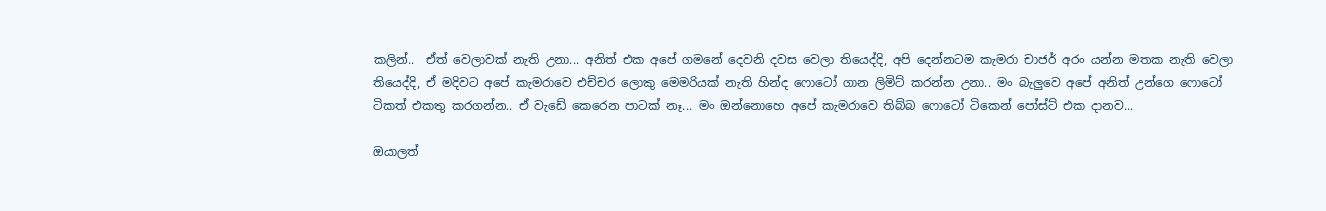කලින්..  ඒත් වෙලාවක් නැති උනා... අනිත් එක අපේ ගමනේ දෙවනි දවස වෙලා තියෙද්දි, අපි දෙන්නටම කැමරා චාජර් අරං යන්න මතක නැති වෙලා තියෙද්දි, ඒ මදිවට අපේ කැමරාවෙ එච්චර ලොකු මෙමරියක් නැති හින්ද ෆොටෝ ගාන ලිමිට් කරන්න උනා.. මං බැලුවෙ අපේ අනිත් උන්ගෙ ෆොටෝ ටිකත් එකතු කරගන්න.. ඒ වැඩේ කෙරෙන පාටක් නෑ... මං ඔන්නොහෙ අපේ කැමරාවෙ තිබ්බ ෆොටෝ ටිකෙන් පෝස්ට් එක දානව...

ඔයාලත්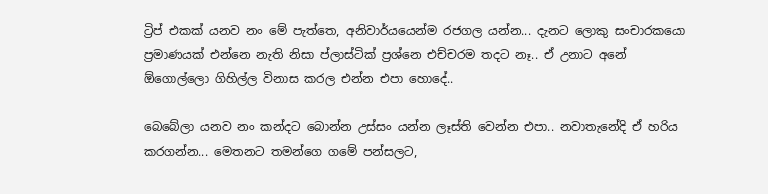ට්‍රිප් එකක් යනව නං මේ පැත්තෙ, අනිවාර්යයෙන්ම රජගල යන්න... දැනට ලොකු සංචාරකයො ප්‍රමාණයක් එන්නෙ නැති නිසා ප්ලාස්ටික් ප්‍රශ්නෙ එච්චරම තදට නෑ.. ඒ උනාට අනේ ඕගොල්ලො ගිහිල්ල විනාස කරල එන්න එපා හොදේ..

බෙබේලා යනව නං කන්දට බොන්න උස්සං යන්න ලෑස්ති වෙන්න එපා.. නවාතැනේදි ඒ හරිය කරගන්න... මෙතනට තමන්ගෙ ගමේ පන්සලට,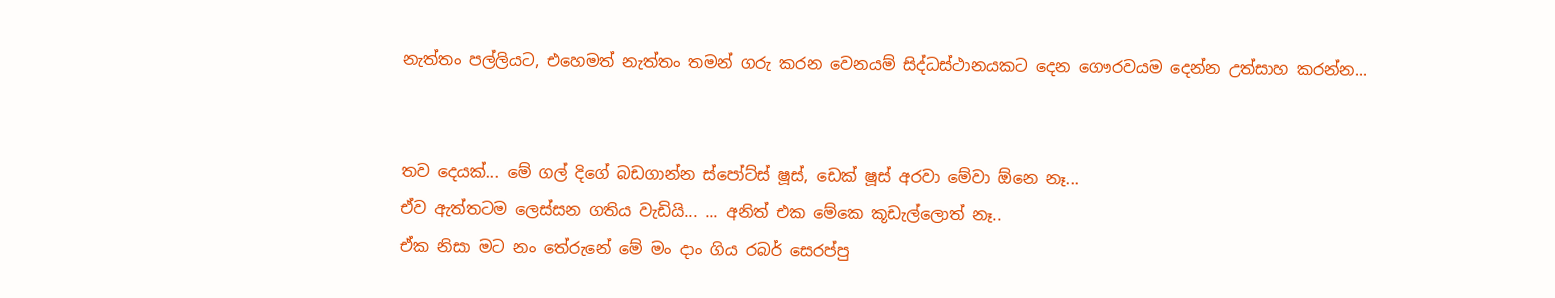නැත්තං පල්ලියට, එහෙමත් නැත්තං තමන් ගරු කරන වෙනයම් සිද්ධස්ථානයකට දෙන ගෞරවයම දෙන්න උත්සාහ කරන්න...


තව දෙයක්... මේ ගල් දිගේ බඩගාන්න ස්පෝට්ස් ෂූස්, ඩෙක් ෂූස් අරවා මේවා ඕනෙ නෑ...
ඒව ඇත්තටම ලෙස්සන ගතිය වැඩියි... ... අනිත් එක මේකෙ කූඩැල්ලොත් නෑ..
ඒක නිසා මට නං තේරුනේ මේ මං දාං ගිය රබර් සෙරප්පු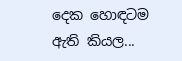දෙක හොඳටම ඇති කියල...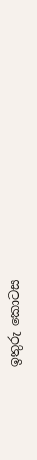ඉතුරු කොටස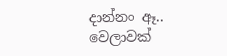දාන්නං ඈ.. වෙලාවක්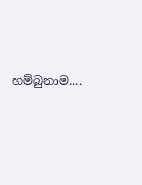හම්බුනාම....